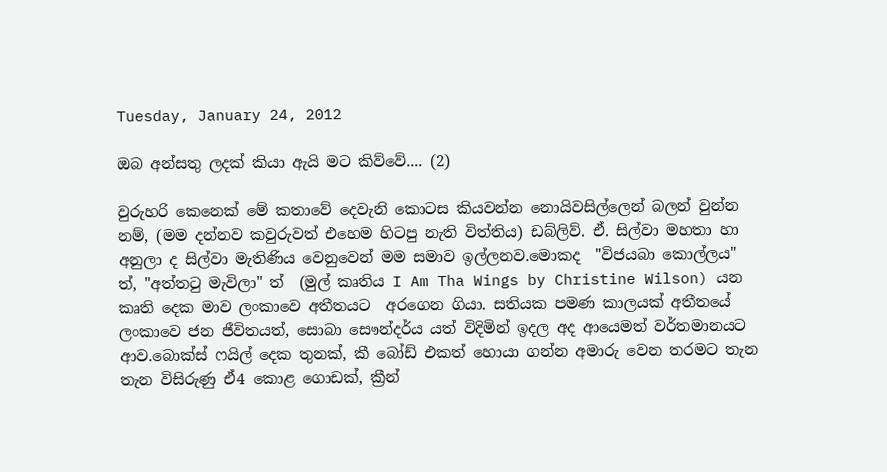Tuesday, January 24, 2012

ඔබ අන්සතු ලදක් කියා ඇයි මට කිව්වේ.... (2)

වුරුහරි කෙනෙක් මේ කතාවේ දෙවැනි කොටස කියවන්න නොයිවසිල්ලෙන් බලන් වුන්න නම්, (මම දන්නව කවුරුවත් එහෙම හිටපු නැති විත්තිය) ඩබ්ලිව්. ඒ. සිල්වා මහතා හා අනුලා ද සිල්වා මැතිණිය වෙනුවෙන් මම සමාව ඉල්ලනව.මොකද  "විජයබා කොල්ලය" ත්, "අත්තටු මැවිලා" ත්  (මුල් කෘතිය I Am Tha Wings by Christine Wilson) යන කෘති දෙක මාව ලංකාවෙ අතීතයට  අරගෙන ගියා. සතියක පමණ කාලයක් අතීතයේ ලංකාවෙ ජන ජීවිතයත්, සොබා සෞන්දර්ය යත් විදිමින් ඉදල අද ආයෙමත් වර්තමානයට ආව.බොක්ස් ෆයිල් දෙක තුනක්, කී බෝඩ් එකත් හොයා ගන්න අමාරු වෙන තරමට තැන තැන විසිරුණු ඒ4 කොළ ගොඩක්, ක්‍රීන්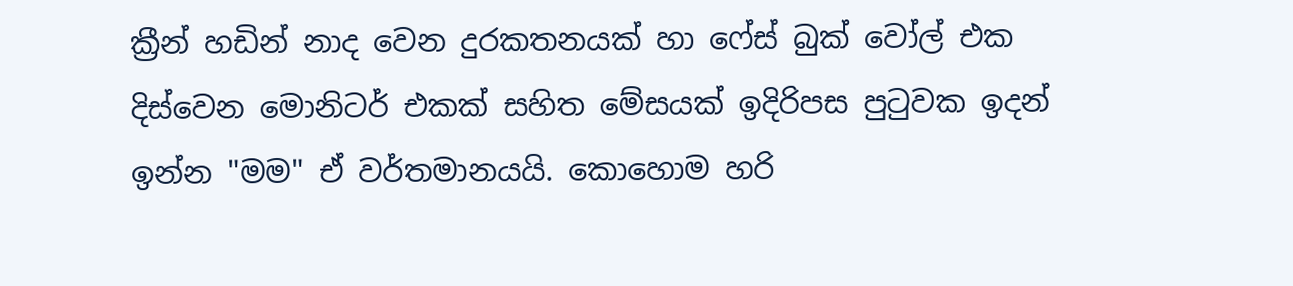ක්‍රීන් හඩින් නාද වෙන දුරකතනයක් හා ෆේස් බුක් වෝල් එක දිස්වෙන මොනිටර් එකක් සහිත මේසයක් ඉදිරිපස පුටුවක ඉදන් ඉන්න "මම" ඒ වර්තමානයයි. කොහොම හරි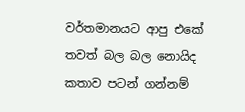වර්තමානයට ආපු එකේ තවත් බල බල නොයිද කතාව පටන් ගන්නම්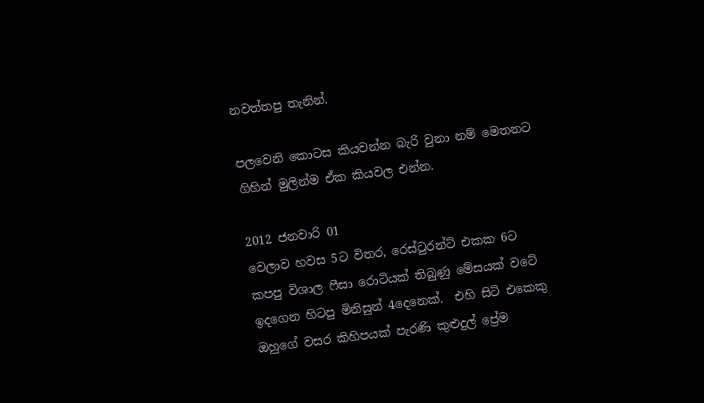නවත්තපු තැනින්.

පලවෙනි කොටස කියවන්න බැරි වුනා නම් මෙතනට ගිහින් මුලින්ම ඒක කියවල එන්න.

2012 ජනවාරි 01
වෙලාව හවස 5ට විතර, රෙස්ටුරන්ට් එකක 6ට කපපු විශාල ෆීසා රොටියක් තිබුණු මේසයක් වටේ ඉදගෙන හිටපු මිනිසුන් 4දෙනෙක්.  එහි සිටි එකෙකු ඔහුගේ වසර කිහිපයක් පැරණි කුළුදුල් ප්‍රේම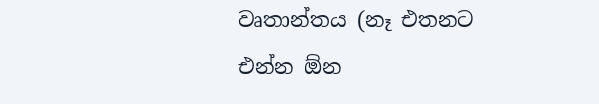වෘතාන්තය (නෑ එතනට එන්න ඕන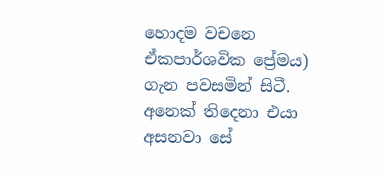හොදම වචනෙ ඒකපාර්ශවික ප්‍රේමය) ගැන පවසමින් සිටී. අනෙක් තිදෙනා එයා අසනවා සේ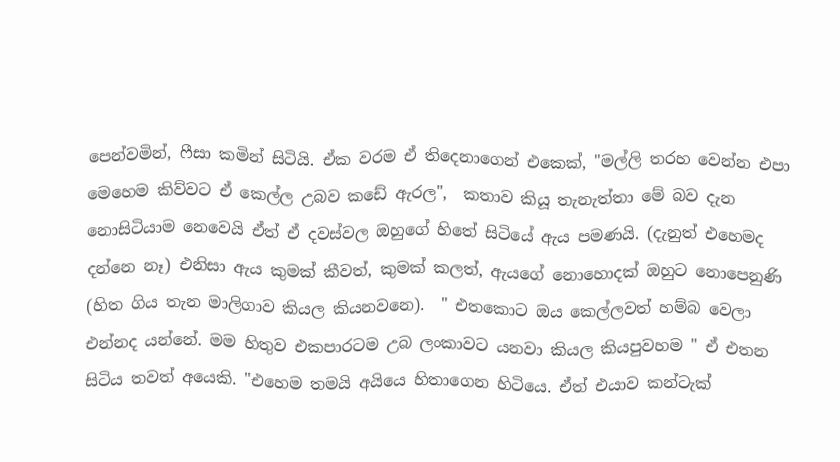පෙන්වමින්, ෆීසා කමින් සිටියි. ඒක වරම ඒ තිදෙනාගෙන් එකෙක්, "මල්ලි තරහ වෙන්න එපා මෙහෙම කිව්වට ඒ කෙල්ල උබව කඩේ ඇරල",  කතාව කියූ තැනැත්තා මේ බව දැන නොසිටියාම නෙවෙයි ඒත් ඒ දවස්වල ඔහුගේ හිතේ සිටියේ ඇය පමණයි. (දැනුත් එහෙමද දන්නෙ නෑ) එනිසා ඇය කුමක් කීවත්, කුමක් කලත්, ඇයගේ නොහොදක් ඔහුට නොපෙනුණි (හිත ගිය තැන මාලිගාව කියල කියනවනෙ).  " එතකොට ඔය කෙල්ලවත් හම්බ වෙලා එන්නද යන්නේ. මම හිතුව එකපාරටම උබ ලංකාවට යනවා කියල කියපුවහම " ඒ එතන සිටිය තවත් අයෙකි. "එහෙම තමයි අයියෙ හිතාගෙන හිටියෙ. ඒත් එයාව කන්ටැක්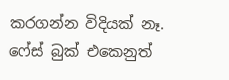කරගන්න විදියක් නෑ. ෆේස් බුක් එකෙනුත්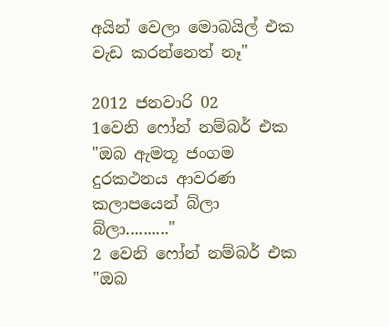අයින් වෙලා මොබයිල් එක වැඩ කරන්නෙත් නෑ"

2012 ජනවාරි 02
1වෙනි ෆෝන් නම්බර් එක "ඔබ ඇමතූ ජංගම දුරකථනය ආවරණ කලාපයෙන් බ්ලා බ්ලා.........."
2 වෙනි ෆෝන් නම්බර් එක "ඔබ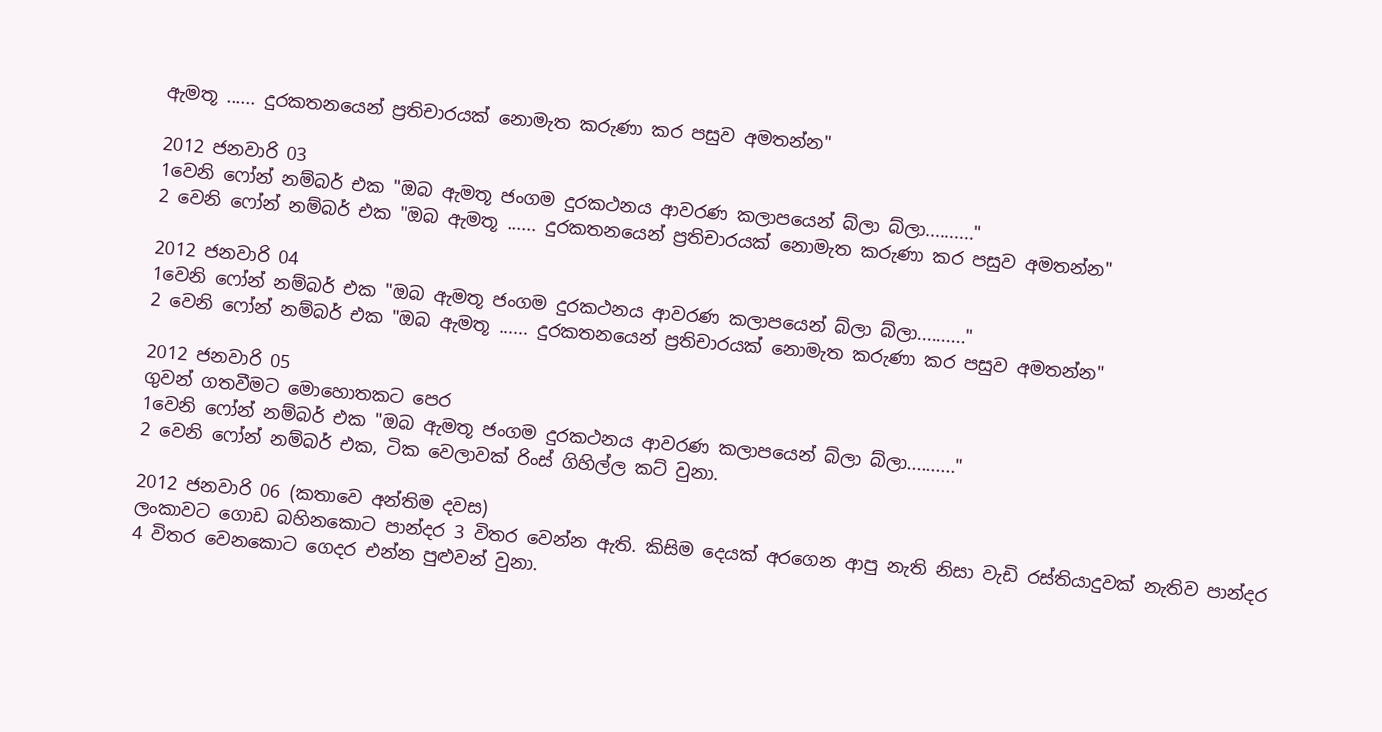ඇමතූ ...... දුරකතනයෙන් ප්‍රතිචාරයක් නොමැත කරුණා කර පසුව අමතන්න"

2012 ජනවාරි 03
1වෙනි ෆෝන් නම්බර් එක "ඔබ ඇමතූ ජංගම දුරකථනය ආවරණ කලාපයෙන් බ්ලා බ්ලා.........."
2 වෙනි ෆෝන් නම්බර් එක "ඔබ ඇමතූ ...... දුරකතනයෙන් ප්‍රතිචාරයක් නොමැත කරුණා කර පසුව අමතන්න"

2012 ජනවාරි 04
1වෙනි ෆෝන් නම්බර් එක "ඔබ ඇමතූ ජංගම දුරකථනය ආවරණ කලාපයෙන් බ්ලා බ්ලා.........."
2 වෙනි ෆෝන් නම්බර් එක "ඔබ ඇමතූ ...... දුරකතනයෙන් ප්‍රතිචාරයක් නොමැත කරුණා කර පසුව අමතන්න"

2012 ජනවාරි 05
ගුවන් ගතවීමට මොහොතකට පෙර
1වෙනි ෆෝන් නම්බර් එක "ඔබ ඇමතූ ජංගම දුරකථනය ආවරණ කලාපයෙන් බ්ලා බ්ලා.........."
2 වෙනි ෆෝන් නම්බර් එක, ටික වෙලාවක් රිංස් ගිහිල්ල කට් වුනා.

2012 ජනවාරි 06 (කතාවෙ අන්තිම දවස)
ලංකාවට ගොඩ බහිනකොට පාන්දර 3 විතර වෙන්න ඇති. කිසිම දෙයක් අරගෙන ආපු නැති නිසා වැඩි රස්තියාදුවක් නැතිව පාන්දර 4 විතර වෙනකොට ගෙදර එන්න පුළුවන් වුනා.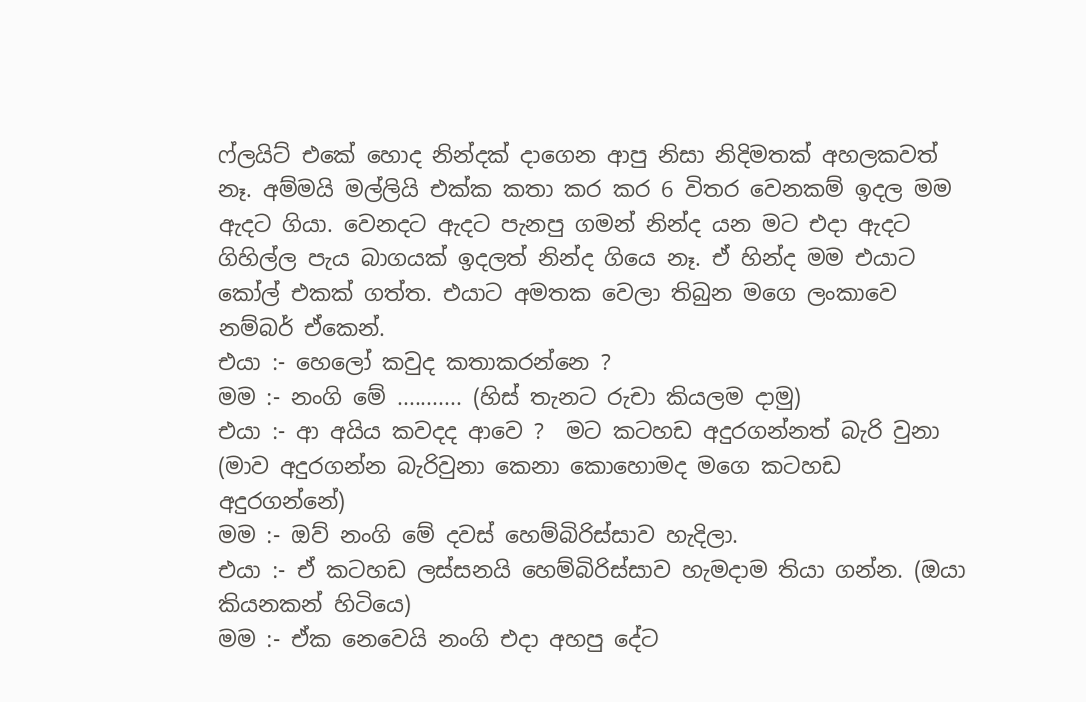ෆ්ලයිට් එකේ හොද නින්දක් දාගෙන ආපු නිසා නිදිමතක් අහලකවත් නෑ. අම්මයි මල්ලියි එක්ක කතා කර කර 6 විතර වෙනකම් ඉදල මම ඇදට ගියා. වෙනදට ඇදට පැනපු ගමන් නින්ද යන මට එදා ඇදට ගිහිල්ල පැය බාගයක් ඉදලත් නින්ද ගියෙ නෑ. ඒ හින්ද මම එයාට කෝල් එකක් ගත්ත. එයාට අමතක වෙලා තිබුන මගෙ ලංකාවෙ නම්බර් ඒකෙන්.
එයා :- හෙලෝ කවුද කතාකරන්නෙ ?
මම :- නංගි මේ ........... (හිස් තැනට රුචා කියලම දාමු)
එයා :- ආ අයිය කවදද ආවෙ ?  මට කටහඩ අදුරගන්නත් බැරි වුනා (මාව අදුරගන්න බැරිවුනා කෙනා කොහොමද මගෙ කටහඩ අදුරගන්නේ)
මම :- ඔව් නංගි මේ දවස් හෙම්බිරිස්සාව හැදිලා.
එයා :- ඒ කටහඩ ලස්සනයි හෙම්බිරිස්සාව හැමදාම තියා ගන්න. (ඔයා කියනකන් හිටියෙ)
මම :- ඒක නෙවෙයි නංගි එදා අහපු දේට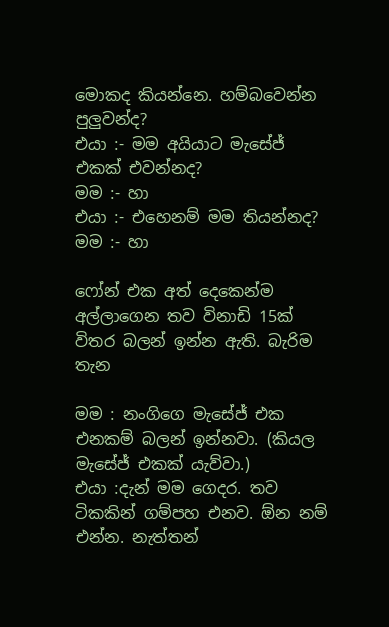මොකද කියන්නෙ. හම්බවෙන්න පුලුවන්ද?
එයා :- මම අයියාට මැසේජ් එකක් එවන්නද?
මම :- හා
එයා :- එහෙනම් මම තියන්නද?
මම :- හා

ෆෝන් එක අත් දෙකෙන්ම අල්ලාගෙන තව විනාඩි 15ක් විතර බලන් ඉන්න ඇති. බැරිම තැන

මම : නංගිගෙ මැසේජ් එක එනකම් බලන් ඉන්නවා. (කියල මැසේජ් එකක් යැව්වා.)
එයා :දැන් මම ගෙදර. තව ටිකකින් ගම්පහ එනව. ඕන නම් එන්න. නැත්තන්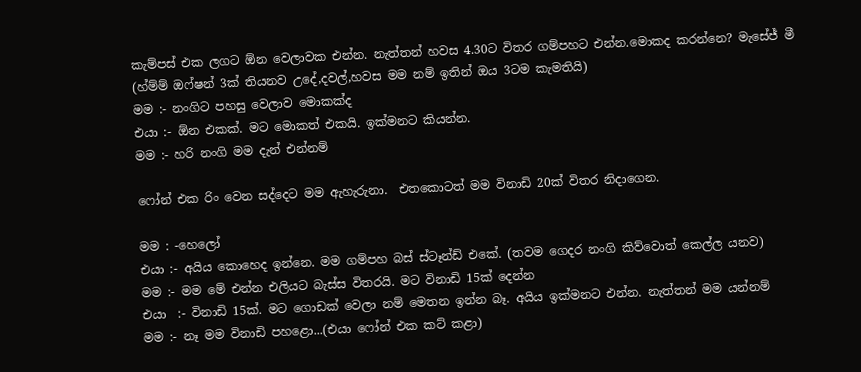කැම්පස් එක ලගට ඕන වෙලාවක එන්න. නැත්තන් හවස 4.30ට විතර ගම්පහට එන්න.මොකද කරන්නෙ? මැසේජ් මී
(හ්ම්ම් ඔෆ්ෂන් 3ක් තියනව උදේ,දවල්,හවස මම නම් ඉතින් ඔය 3ටම කැමතියි)
මම :- නංගිට පහසු වෙලාව මොකක්ද
එයා :- ඕන එකක්. මට මොකත් එකයි. ඉක්මනට කියන්න.
මම :- හරි නංගි මම දැන් එන්නම්

ෆෝන් එක රිං වෙන සද්දෙට මම ඇහැරුනා.  එතකොටත් මම විනාඩි 20ක් විතර නිදාගෙන.

මම : -හෙලෝ
එයා :- අයිය කොහෙද ඉන්නෙ. මම ගම්පහ බස් ස්ටෑන්ඩ් එකේ. (තවම ගෙදර නංගි කිව්වොත් කෙල්ල යනව)
මම :- මම මේ එන්න එලියට බැස්ස විතරයි. මට විනාඩි 15ක් දෙන්න
එයා  :- විනාඩි 15ක්. මට ගොඩක් වෙලා නම් මෙතන ඉන්න බෑ. අයිය ඉක්මනට එන්න. නැත්තන් මම යන්නම්
මම :- නෑ මම විනාඩි පහළො...(එයා ෆෝන් එක කට් කළා)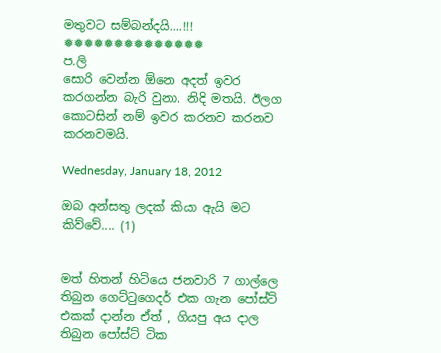මතුවට සම්බන්දයි....!!!
❅❅❅❅❅❅❅❅❅❅❅❅❅❅
ප.ලි
සොරි වෙන්න ඕනෙ අදත් ඉවර කරගන්න බැරි වුනා. නිදි මතයි. ඊලග කොටසින් නම් ඉවර කරනව කරනව කරනවමයි.

Wednesday, January 18, 2012

ඔබ අන්සතු ලදක් කියා ඇයි මට කිව්වේ.... (1)


මත් හිතන් හිටියෙ ජනවාරි 7 ගාල්ලෙ තිබුන ගෙට්ටුගෙදර් එක ගැන පෝස්ට් එකක් දාන්න ඒත් , ගියපු අය දාල තිබුන පෝස්ට් ටික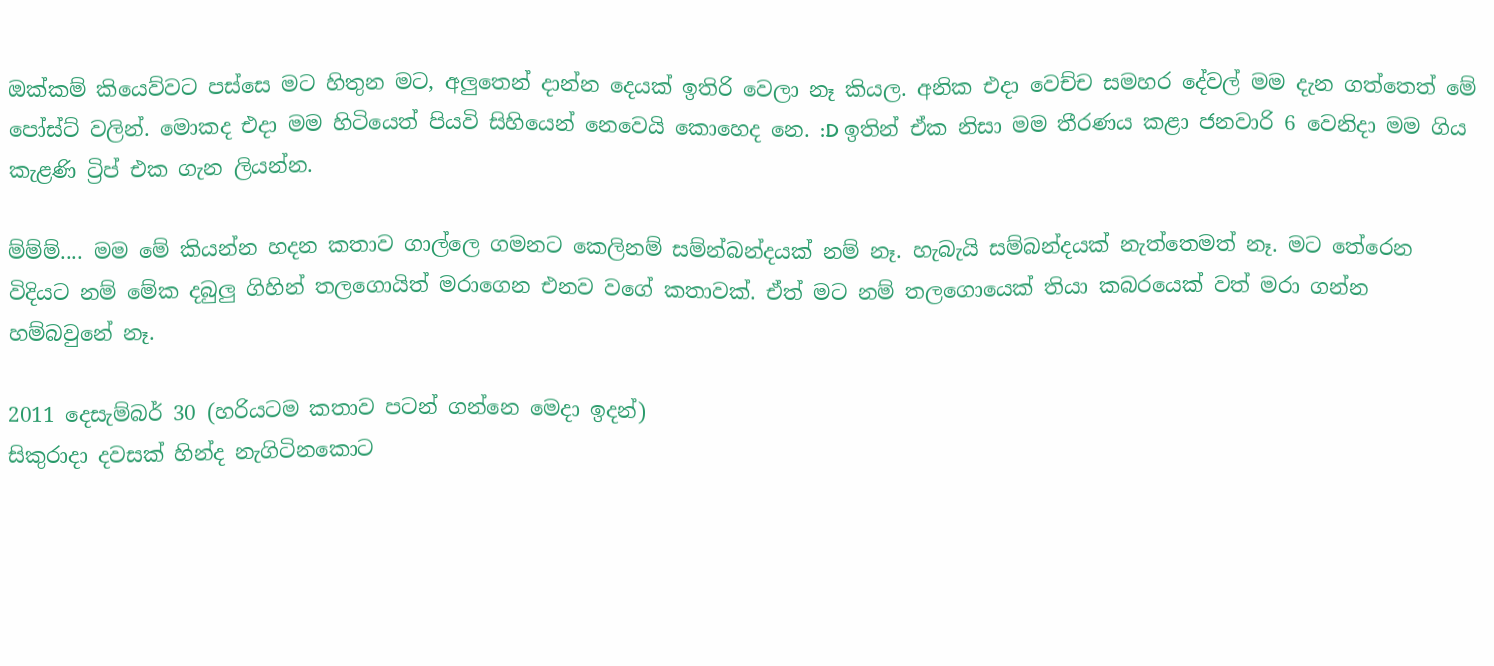ඔක්කම් කියෙව්වට පස්සෙ මට හිතුන මට, අලුතෙන් දාන්න දෙයක් ඉතිරි වෙලා නෑ කියල. අනික එදා වෙච්ච සමහර දේවල් මම දැන ගත්තෙත් මේ පෝස්ට් වලින්. මොකද එදා මම හිටියෙත් පියවි සිහියෙන් නෙවෙයි කොහෙද නෙ. :D ඉතින් ඒක නිසා මම තීරණය කළා ජනවාරි 6 වෙනිදා මම ගිය කැළණි ට්‍රිප් එක ගැන ලියන්න.

ම්ම්ම්.... මම මේ කියන්න හදන කතාව ගාල්ලෙ ගමනට කෙලිනම් සම්න්බන්දයක් නම් නෑ. හැබැයි සම්බන්දයක් නැත්තෙමත් නෑ. මට තේරෙන විදියට නම් මේක දබුලු ගිහින් තලගොයිත් මරාගෙන එනව වගේ කතාවක්. ඒත් මට නම් තලගොයෙක් තියා කබරයෙක් වත් මරා ගන්න හම්බවුනේ නෑ.

2011 දෙසැම්බර් 30 (හරියටම කතාව පටන් ගන්නෙ මෙදා ඉදන්)
සිකුරාදා දවසක් හින්ද නැගිටිනකොට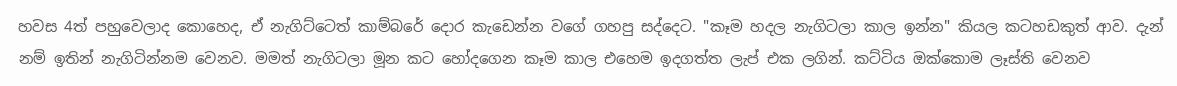හවස 4ත් පහුවෙලාද කොහෙද, ඒ නැගිට්ටෙත් කාම්බරේ දොර කැඩෙන්න වගේ ගහපු සද්දෙට. "කෑම හදල නැගිටලා කාල ඉන්න" කියල කටහඩකුත් ආව. දැන් නම් ඉතින් නැගිටින්නම වෙනව. මමත් නැගිටලා මූන කට හෝදගෙන කෑම කාල එහෙම ඉදගත්ත ලැප් එක ලගින්. කට්ටිය ඔක්කොම ලෑස්ති වෙනව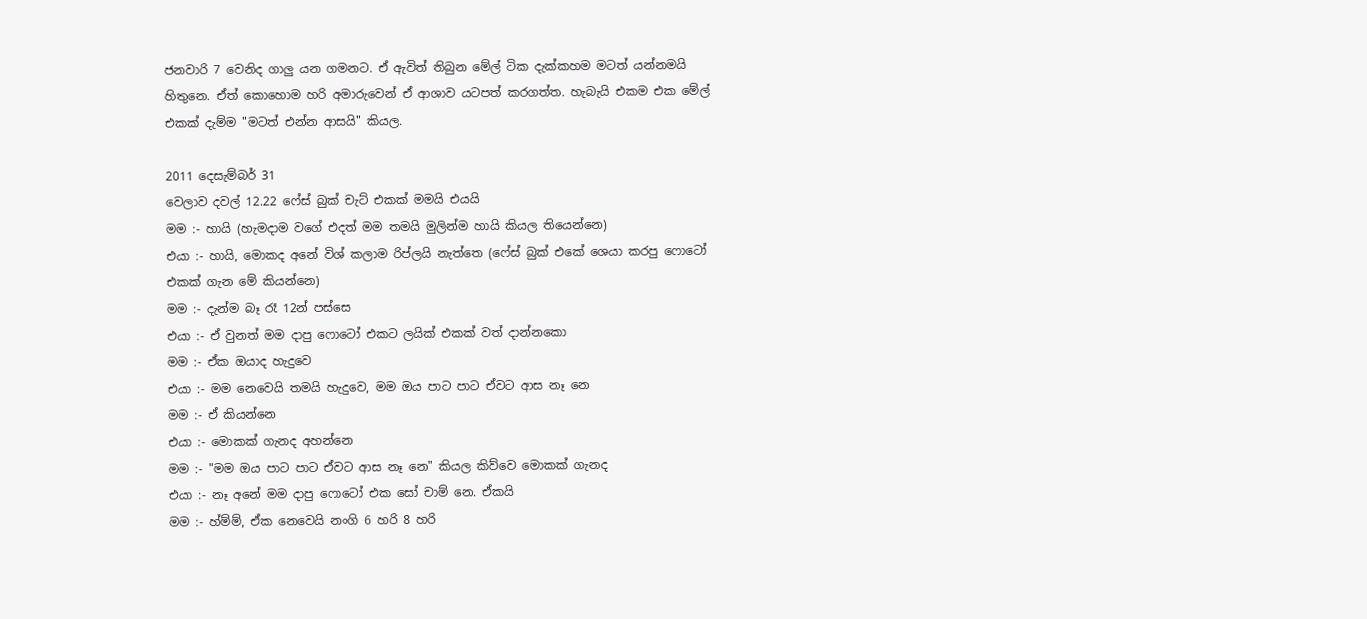ජනවාරි 7 වෙනිද ගාලු යන ගමනට. ඒ ඇවිත් තිබුන මේල් ටික දැක්කහම මටත් යන්නමයි හිතුනෙ. ඒත් කොහොම හරි අමාරුවෙන් ඒ ආශාව යටපත් කරගත්ත. හැබැයි එකම එක මේල් එකක් දැම්ම "මටත් එන්න ආසයි" කියල.

2011 දෙසැම්බර් 31
වෙලාව දවල් 12.22 ෆේස් බුක් චැට් එකක් මමයි එයයි
මම :- හායි (හැමදාම වගේ එදත් මම තමයි මුලින්ම හායි කියල තියෙන්නෙ)
එයා :- හායි, මොකද අනේ විශ් කලාම රිප්ලයි නැත්තෙ (ෆේස් බුක් එකේ ශෙයා කරපු ෆොටෝ එකක් ගැන මේ කියන්නෙ)
මම :- දැන්ම බෑ රෑ 12න් පස්සෙ
එයා :- ඒ වුනත් මම දාපු ෆොටෝ එකට ලයික් එකක් වත් දාන්නකො
මම :- ඒක ඔයාද හැදුවෙ
එයා :- මම නෙවෙයි තමයි හැදුවෙ, මම ඔය පාට පාට ඒවට ආස නෑ නෙ
මම :- ඒ කියන්නෙ
එයා :- මොකක් ගැනද අහන්නෙ
මම :- "මම ඔය පාට පාට ඒවට ආස නෑ නෙ" කියල කිව්වෙ මොකක් ගැනද
එයා :- නෑ අනේ මම දාපු ෆොටෝ එක සෝ චාම් නෙ. ඒකයි
මම :- හ්ම්ම්, ඒක නෙවෙයි නංගි 6 හරි 8 හරි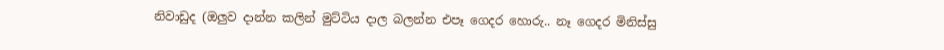නිවාඩුද (ඔලුව දාන්න කලින් මුට්ටිය දාල බලන්න එපෑ ගෙදර හොරු.. නෑ ගෙදර මිනිස්සු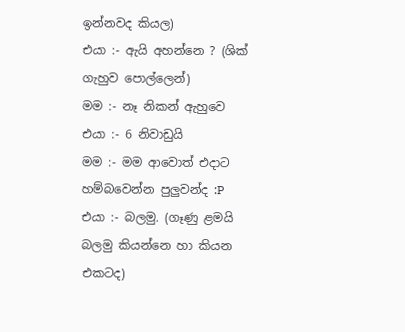ඉන්නවද කියල)
එයා :- ඇයි අහන්නෙ ? (ශික් ගැහුව පොල්ලෙන්)
මම :- නෑ නිකන් ඇහුවෙ
එයා :- 6 නිවාඩුයි
මම :- මම ආවොත් එදාට හම්බවෙන්න පුලුවන්ද :P
එයා :- බලමු. (ගෑණු ළමයි බලමු කියන්නෙ හා කියන එකටද)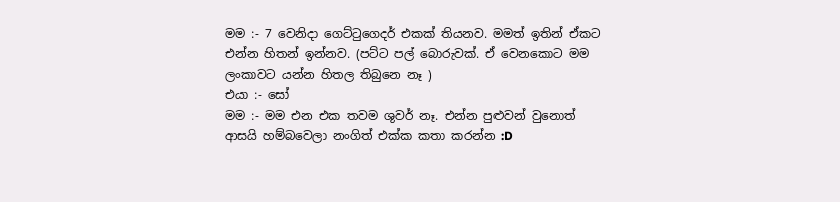මම :- 7 වෙනිදා ගෙට්ටුගෙදර් එකක් තියනව. මමත් ඉතින් ඒකට එන්න හිතන් ඉන්නව. (පට්ට පල් බොරුවක්. ඒ වෙනකොට මම ලංකාවට යන්න හිතල තිබුනෙ නෑ )
එයා :- සෝ
මම :- මම එන එක තවම ශුවර් නෑ. එන්න පුළුවන් වුනොත් ආසයි හම්බවෙලා නංගිත් එක්ක කතා කරන්න :D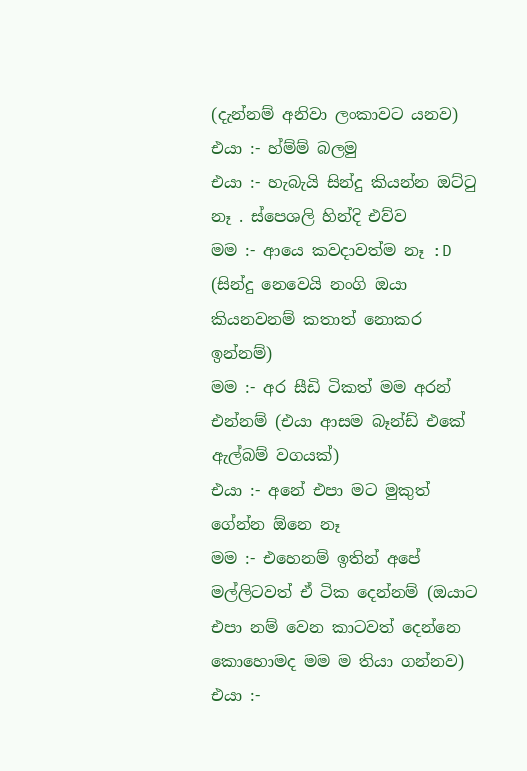(දැන්නම් අනිවා ලංකාවට යනව)
එයා :- හ්ම්ම් බලමු
එයා :- හැබැයි සින්දු කියන්න ඔට්ටු නෑ . ස්පෙශලි හින්දි එව්ව
මම :- ආයෙ කවදාවත්ම නෑ :D (සින්දු නෙවෙයි නංගි ඔයා කියනවනම් කතාත් නොකර ඉන්නම්)
මම :- අර සීඩි ටිකත් මම අරන් එන්නම් (එයා ආසම බෑන්ඩ් එකේ ඇල්බම් වගයක්)
එයා :- අනේ එපා මට මුකුත් ගේන්න ඕනෙ නෑ
මම :- එහෙනම් ඉතින් අපේ මල්ලිටවත් ඒ ටික දෙන්නම් (ඔයාට එපා නම් වෙන කාටවත් දෙන්නෙ කොහොමද මම ම තියා ගන්නව)
එයා :-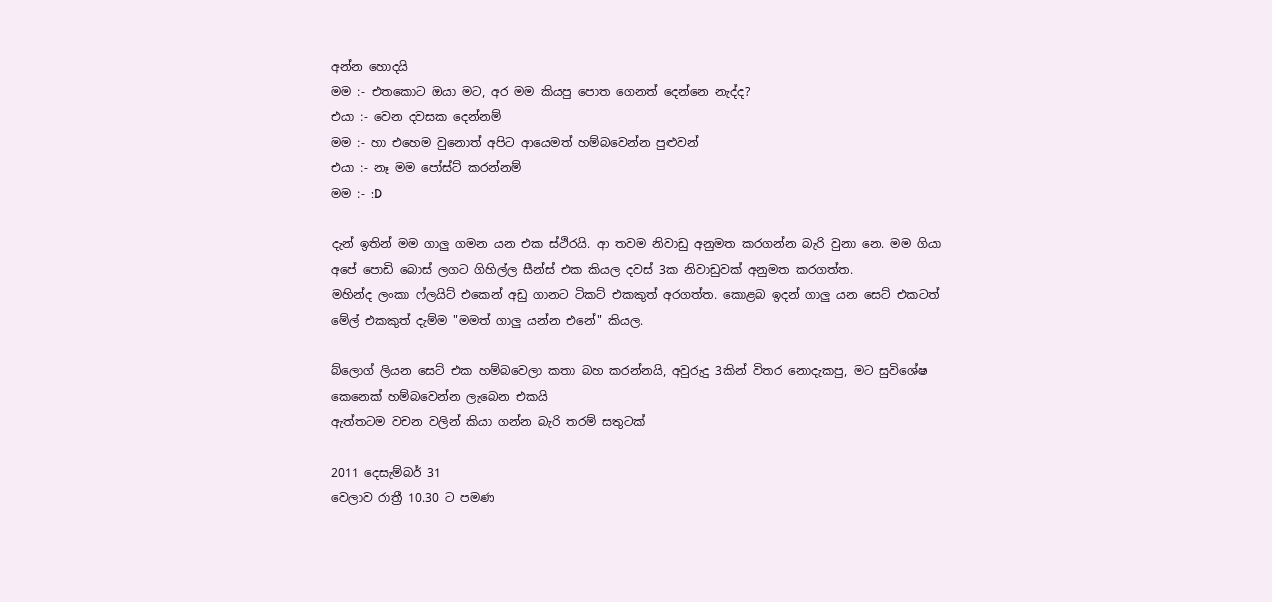අන්න හොදයි
මම :- එතකොට ඔයා මට, අර මම කියපු පොත ගෙනත් දෙන්නෙ නැද්ද?
එයා :- වෙන දවසක දෙන්නම්
මම :- හා එහෙම වුනොත් අපිට ආයෙමත් හම්බවෙන්න පුළුවන්
එයා :- නෑ මම පෝස්ට් කරන්නම්
මම :- :D

දැන් ඉතින් මම ගාලු ගමන යන එක ස්ථිරයි. ආ තවම නිවාඩු අනුමත කරගන්න බැරි වුනා නෙ. මම ගියා අපේ පොඩි බොස් ලගට ගිහිල්ල සීන්ස් එක කියල දවස් 3ක නිවාඩුවක් අනුමත කරගත්ත.
මහින්ද ලංකා ෆ්ලයිට් එකෙන් අඩු ගානට ටිකට් එකකුත් අරගත්ත. කොළබ ඉදන් ගාලු යන සෙට් එකටත් මේල් එකකුත් දැම්ම "මමත් ගාලු යන්න එනේ" කියල.

බ්ලොග් ලියන සෙට් එක හම්බවෙලා කතා බහ කරන්නයි, අවුරුදු 3කින් විතර නොදැකපු, මට සුවිශේෂ කෙනෙක් හම්බවෙන්න ලැබෙන එකයි
ඇත්තටම වචන වලින් කියා ගන්න බැරි තරම් සතුටක්

2011 දෙසැම්බර් 31
වෙලාව රාත්‍රී 10.30 ට පමණ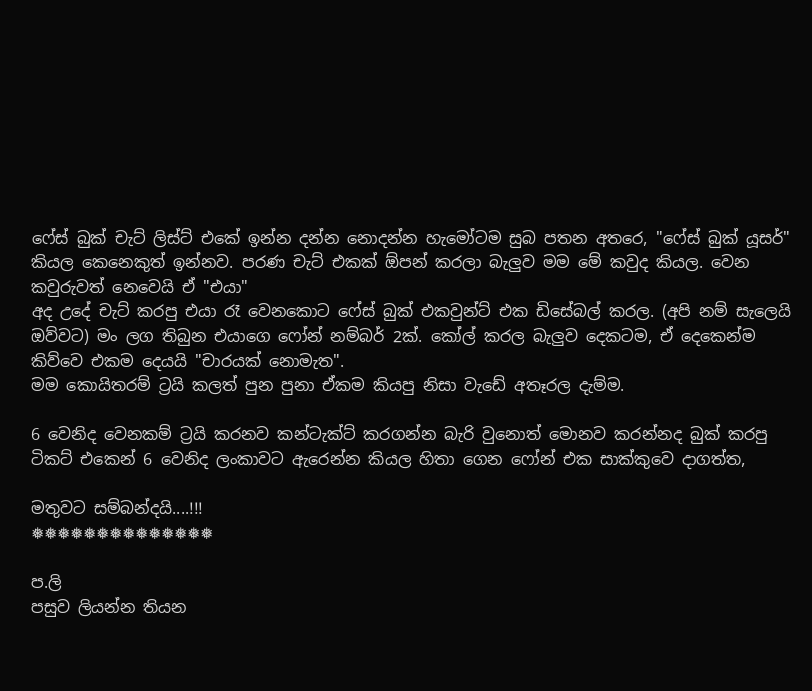ෆේස් බුක් චැට් ලිස්ට් එකේ ඉන්න දන්න නොදන්න හැමෝටම සුබ පතන අතරෙ, "ෆේස් බුක් යූසර්" කියල කෙනෙකුත් ඉන්නව. පරණ චැට් එකක් ඕපන් කරලා බැලුව මම මේ කවුද කියල. වෙන කවුරුවත් නෙවෙයි ඒ "එයා"
අද උදේ චැට් කරපු එයා රෑ වෙනකොට ෆේස් බුක් එකවුන්ට් එක ඩිසේබල් කරල. (අපි නම් සැලෙයි ඔව්වට) මං ලග තිබුන එයාගෙ ෆෝන් නම්බර් 2ක්. කෝල් කරල බැලුව දෙකටම, ඒ දෙකෙන්ම කිව්වෙ එකම දෙයයි "චාරයක්‌ නොමැත".
මම කොයිතරම් ට්‍රයි කලත් පුන පුනා ඒකම කියපු නිසා වැඩේ අතෑරල දැම්ම.

6 වෙනිද වෙනකම් ට්‍රයි කරනව කන්ටැක්ට් කරගන්න බැරි වුනොත් මොනව කරන්නද බුක් කරපු ටිකට් එකෙන් 6 වෙනිද ලංකාවට ඇරෙන්න කියල හිතා ගෙන ෆෝන් එක සාක්කුවෙ දාගත්ත,

මතුවට සම්බන්දයි....!!!
❅❅❅❅❅❅❅❅❅❅❅❅❅❅

ප.ලි
පසුව ලියන්න තියන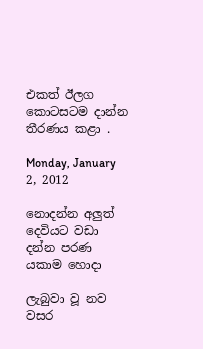එකත් ඊලග කොටසටම දාන්න තීරණය කළා .

Monday, January 2, 2012

නොදන්න අලුත් දෙවියට වඩා දන්න පරණ යකාම හොදා

ලැබුවා වූ නව වසර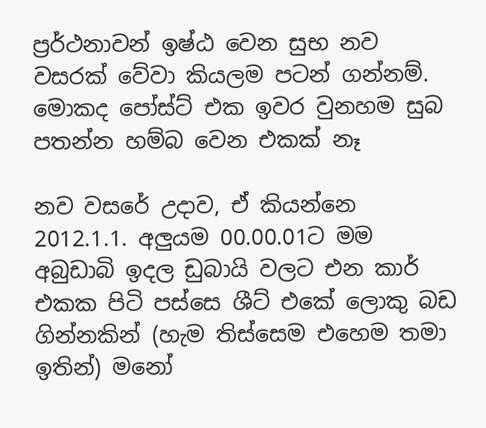ප්‍රර්ථනාවන් ඉෂ්ඨ වෙන සුභ නව වසරක් වේවා කියලම පටන් ගන්නම්. මොකද පෝස්ට් එක ඉවර වුනහම සුබ පතන්න හම්බ වෙන එකක් නෑ

නව වසරේ උදාව, ඒ කියන්නෙ 2012.1.1. අලුයම 00.00.01ට මම අබුඩාබි ඉදල ඩුබායි වලට එන කාර් එකක පිටි පස්සෙ ශීට් එකේ ලොකු බඩ ගින්නකින් (හැම තිස්සෙම එහෙම තමා ඉතින්) මනෝ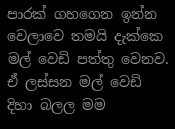පාරක් ගහගෙන ඉන්න වෙලාවෙ තමයි දැක්කෙ මල් වෙඩි පත්තු වෙනව. ඒ ලස්සන මල් වෙඩි දිහා බලල මම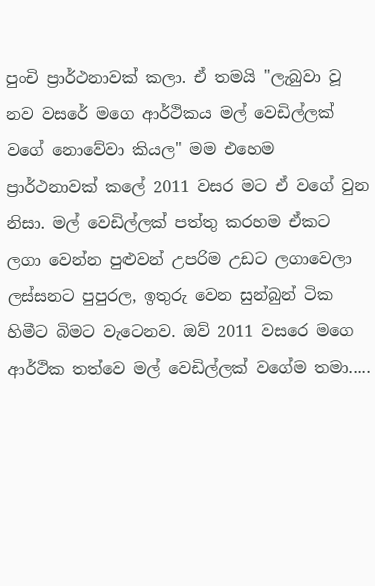පුංචි ප්‍රාර්ථනාවක් කලා. ඒ තමයි "ලැබුවා වූ නව වසරේ මගෙ ආර්ථිකය මල් වෙඩිල්ලක් වගේ නොවේවා කියල" මම එහෙම ප්‍රාර්ථනාවක් කලේ 2011 වසර මට ඒ වගේ වුන නිසා. මල් වෙඩිල්ලක් පත්තු කරහම ඒකට ලගා වෙන්න පුළුවන් උපරිම උඩට ලගාවෙලා ලස්සනට පුපුරල, ඉතුරු වෙන සුන්බුන් ටික හිමීට බිමට වැටෙනව. ඔව් 2011 වසරෙ මගෙ ආර්ථික තත්වෙ මල් වෙඩිල්ලක් වගේම තමා.....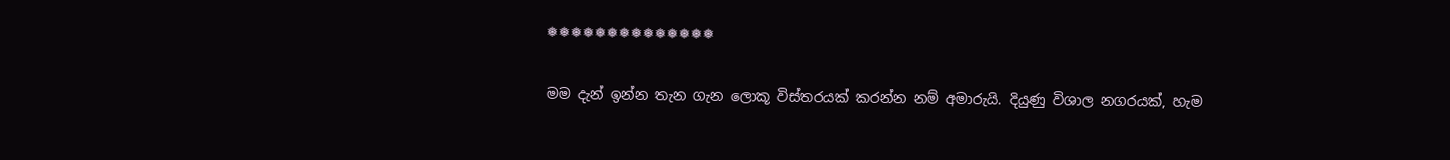❅❅❅❅❅❅❅❅❅❅❅❅❅❅

මම දැන් ඉන්න තැන ගැන ලොකූ විස්තරයක් කරන්න නම් අමාරුයි. දියුණු විශාල නගරයක්, හැම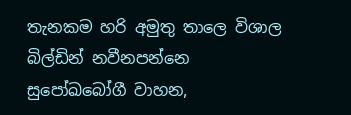තැනකම හරි අමුතු තාලෙ විශාල බිල්ඩින් නවීනපන්නෙ සුපෝඛබෝගී වාහන,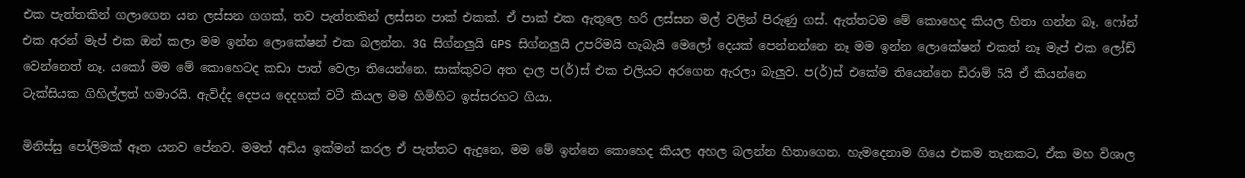එක පැත්තකින් ගලාගෙන යන ලස්සන ගගක්, තව පැත්තකින් ලස්සන පාක් එකක්. ඒ පාක් එක ඇතුලෙ හරි ලස්සන මල් වලින් පිරුණු ගස්. ඇත්තටම මේ කොහෙද කියල හිතා ගන්න බෑ. ෆෝන් එක අරන් මැප් එක ඔන් කලා මම ඉන්න ලොකේෂන් එක බලන්න. 3G සිග්නලුයි GPS සිග්නලුයි උපරිමයි හැබැයි මෙලෝ දෙයක් පෙන්නන්නෙ නෑ මම ඉන්න ලොකේෂන් එකත් නෑ මැප් එක ලෝඩ් වෙන්නෙත් නෑ. යකෝ මම මේ කොහෙටද කඩා පාත් වෙලා තියෙන්නෙ. සාක්කුවට අත දාල ප(ර්)ස් එක එලියට අරගෙන ඇරලා බැලුව. ප(ර්)ස් එකේම තියෙන්නෙ ඩිරාම් 5යි ඒ කියන්නෙ ටැක්සියක ගිහිල්ලත් හමාරයි. ඇවිද්ද දෙපය දෙදහක් වටී කියල මම හිමිහිට ඉස්සරහට ගියා.

මිනිස්සු පෝලිමක් ඈත යනව පේනව. මමත් අඩිය ඉක්මන් කරල ඒ පැත්තට ඇදුනෙ, මම මේ ඉන්නෙ කොහෙද කියල අහල බලන්න හිතාගෙන. හැමදෙනාම ගියෙ එකම තැනකට, ඒක මහ විශාල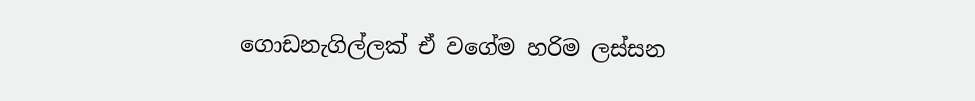ගොඩනැගිල්ලක් ඒ වගේම හරිම ලස්සන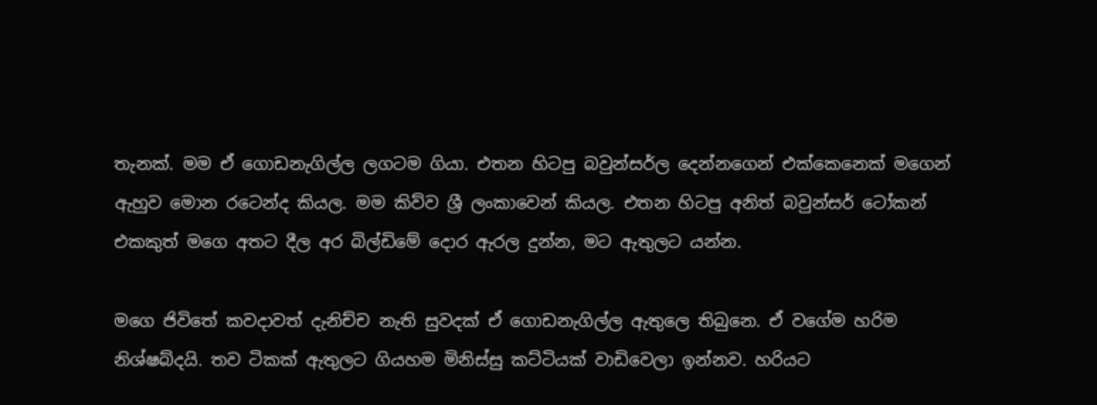තැනක්. මම ඒ ගොඩනැගිල්ල ලගටම ගියා. එතන හිටපු බවුන්සර්ල දෙන්නගෙන් එක්කෙනෙක් මගෙන් ඇහුව මොන රටෙන්ද කියල. මම කිව්ව ශ්‍රී ලංකාවෙන් කියල. එතන හිටපු අනිත් බවුන්සර් ටෝකන් එකකුත් මගෙ අතට දීල අර බිල්ඩිමේ දොර ඇරල දුන්න, මට ඇතුලට යන්න.

මගෙ ජිවිතේ කවදාවත් දැනිච්ච නැති සුවදක් ඒ ගොඩනැගිල්ල ඇතුලෙ තිබුනෙ. ඒ වගේම හරිම නිශ්ෂබ්දයි. තව ටිකක් ඇතුලට ගියහම මිනිස්සු කට්ටියක් වාඩිවෙලා ඉන්නව. හරියට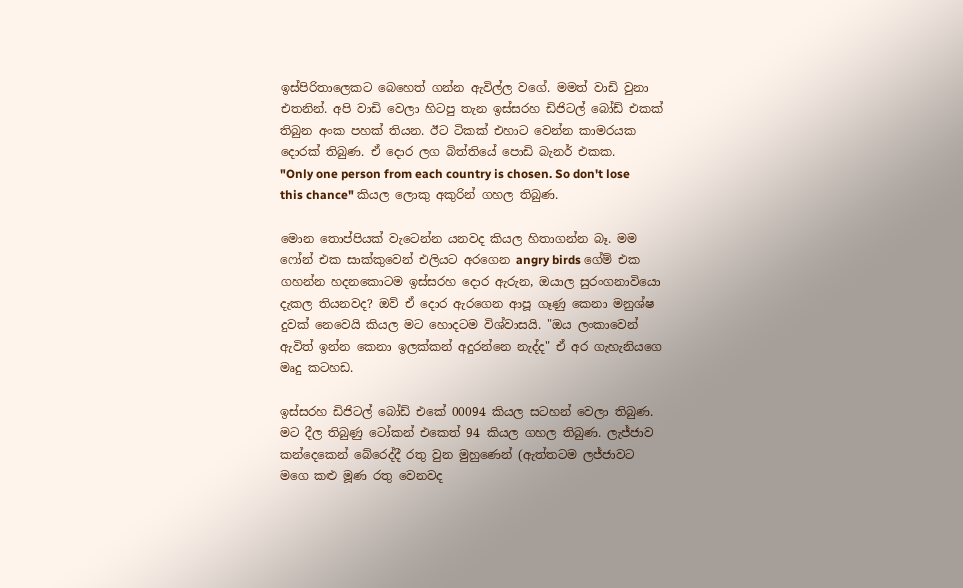ඉස්පිරිතාලෙකට බෙහෙත් ගන්න ඇවිල්ල වගේ. මමත් වාඩි වුනා එතනින්. අපි වාඩි වෙලා හිටපු තැන ඉස්සරහ ඩිජිටල් බෝඩ් එකක් තිබුන අංක පහක් තියන. ඊට ටිකක් එහාට වෙන්න කාමරයක දොරක් තිබුණ. ඒ දොර ලග බිත්තියේ පොඩි බැනර් එකක.
"Only one person from each country is chosen. So don't lose this chance" කියල ලොකු අකුරින් ගහල තිබුණ.

මොන තොප්පියක් වැටෙන්න යනවද කියල හිතාගන්න බෑ. මම ෆෝන් එක සාක්කුවෙන් එලියට අරගෙන angry birds ගේම් එක ගහන්න හදනකොටම ඉස්සරහ දොර ඇරුන, ඔයාල සුරංගනාවියො දැකල තියනවද? ඔව් ඒ දොර ඇරගෙන ආපූ ගෑණු කෙනා මනුශ්ෂ දුවක් නෙවෙයි කියල මට හොදටම විශ්වාසයි. "ඔය ලංකාවෙන් ඇවිත් ඉන්න කෙනා ඉලක්කන් අදුරන්නෙ නැද්ද" ඒ අර ගැහැනියගෙ මෘදු කටහඩ.

ඉස්සරහ ඩිජිටල් බෝඩ් එකේ 00094 කියල සටහන් වෙලා තිබුණ. මට දීල තිබුණු ටෝකන් එකෙත් 94 කියල ගහල තිබුණ. ලැජ්ජාව කන්දෙකෙන් බේරෙද්දී රතු වුන මුහුණෙන් (ඇත්තටම ලජ්ජාවට මගෙ කළු මූණ රතු වෙනවද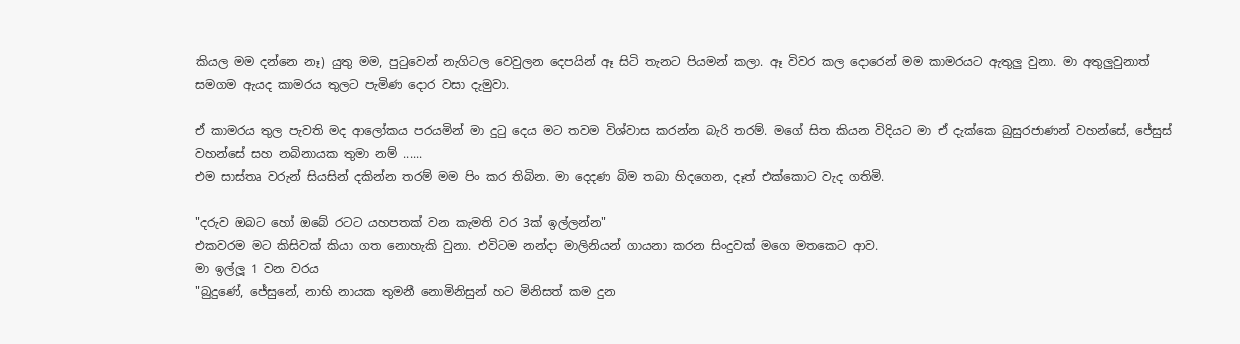කියල මම දන්නෙ නෑ) යුතු මම, පුටුවෙන් නැගිටල වෙවුලන දෙපයින් ඈ සිටි තැනට පියමන් කලා. ඈ විවර කල දොරෙන් මම කාමරයට ඇතුලු වුනා. මා අතුලුවුනාත් සමගම ඇයද කාමරය තුලට පැමිණ දොර වසා දැමුවා.

ඒ කාමරය තුල පැවති මද ආලෝකය පරයමින් මා දුටු දෙය මට තවම විශ්වාස කරන්න බැරි තරම්. මගේ සිත කියන විදියට මා ඒ දැක්කෙ බුසුරජාණන් වහන්සේ, ජේසුස් වහන්සේ සහ නබිනායක තුමා නම් ......
එම සාස්තෘ වරුන් සියසින් දකින්න තරම් මම පිං කර තිබින. මා දෙදණ බිම තබා හිදගෙන, දෑත් එක්කොට වැද ගතිමි.

"දරුව ඔබට හෝ ඔබේ රටට යහපතක් වන කැමති වර 3ක් ඉල්ලන්න"
එකවරම මට කිසිවක් කියා ගත නොහැකි වුනා. එවිටම නන්දා මාලිනියන් ගායනා කරන සිංදුවක් මගෙ මතකෙට ආව.
මා ඉල්ලූ 1 වන වරය
"බුදුණේ, ජේසුනේ, නාභි නායක තුමනී නොමිනිසුන් හට මිනිසත් කම දුන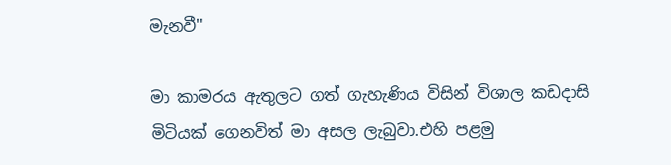මැනවී"

මා කාමරය ඇතුලට ගත් ගැහැණිය විසින් විශාල කඩදාසි මිටියක් ගෙනවිත් මා අසල ලැබුවා.එහි පළමු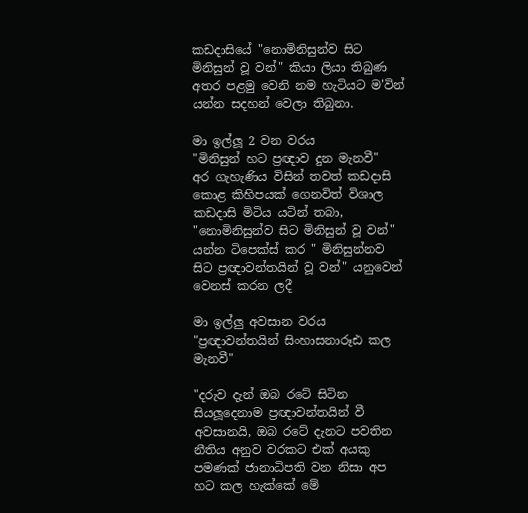කඩදාසියේ "නොමිනිසුන්ව සිට මිනිසුන් වූ වන්" කියා ලියා තිබුණ අතර පළමු වෙනි නම හැටියට ම'වින් යන්න සදහන් වෙලා තිබුනා.

මා ඉල්ලූ 2 වන වරය
"මිනිසුන් හට ප්‍රඥාව දුන මැනවී"
අර ගැහැණිය විසින් තවත් කඩදාසි කොළ කිහිපයක් ගෙනවිත් විශාල කඩදාසි මිටිය යටින් තබා, "නොමිනිසුන්ව සිට මිනිසුන් වූ වන්" යන්න ටිපෙක්ස් කර " මිනිසුන්නව සිට ප්‍රඥාවන්තයින් වූ වන්" යනුවෙන් වෙනස් කරන ලදී

මා ඉල්ලු අවසාන වරය
"ප්‍රඥාවන්තයින් සිංහාසනාරූඪ කල මැනවී"

"දරුව දැන් ඔබ රටේ සිටින සියලූදෙනාම ප්‍රඥාවන්තයින් වී අවසානයි, ඔබ රටේ දැනට පවතින නීතිය අනුව වරකට එක් අයකු පමණක් ජානාධිපති වන නිසා අප හට කල හැක්කේ මේ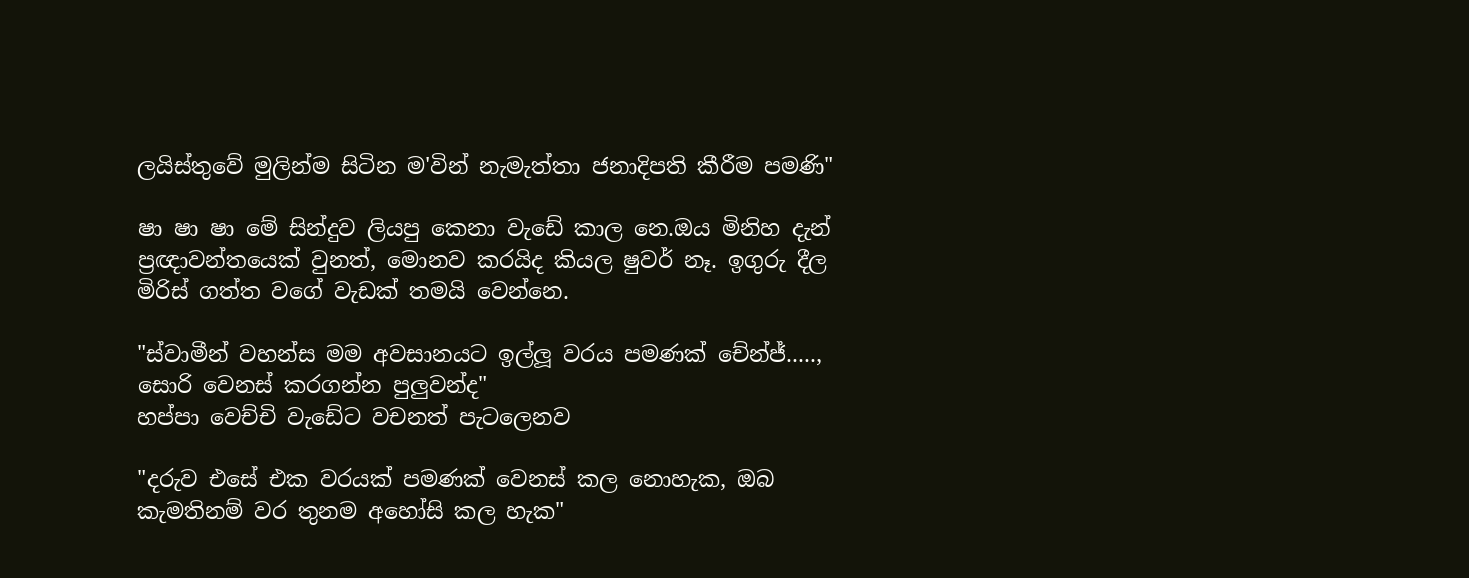ලයිස්තුවේ මුලින්ම සිටින ම'වින් නැමැත්තා ජනාදිපති කීරීම පමණි"

ෂා ෂා ෂා මේ සින්දුව ලියපු කෙනා වැඩේ කාල නෙ.ඔය මිනිහ දැන් ප්‍රඥාවන්තයෙක් වුනත්, මොනව කරයිද කියල ෂුවර් නෑ. ඉගුරු දීල මිරිස් ගත්ත වගේ වැඩක් තමයි වෙන්නෙ.

"ස්වාමීන් වහන්ස මම අවසානයට ඉල්ලූ වරය පමණක් චේන්ජ්....., සොරි වෙනස් කරගන්න පුලුවන්ද"
හප්පා වෙච්චි වැඩේට වචනත් පැටලෙනව

"දරුව එසේ එක වරයක් පමණක් වෙනස් කල නොහැක, ඔබ කැමතිනම් වර තුනම අහෝසි කල හැක"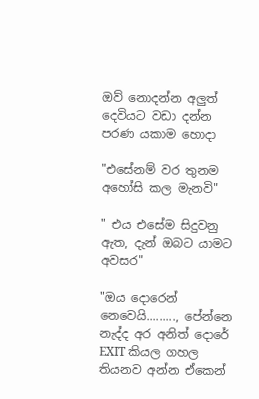ඔව් නොදන්න අලුත් දෙවියට වඩා දන්න පරණ යකාම හොදා

"එසේනම් වර තුනම අහෝසි කල මැනවි"

" එය එසේම සිදුවනු ඇත, දැන් ඔබට යාමට අවසර"

"ඔය දොරෙන් නෙවෙයි........., පේන්නෙ නැද්ද අර අනිත් දොරේ EXIT කියල ගහල තියනව අන්න ඒකෙන්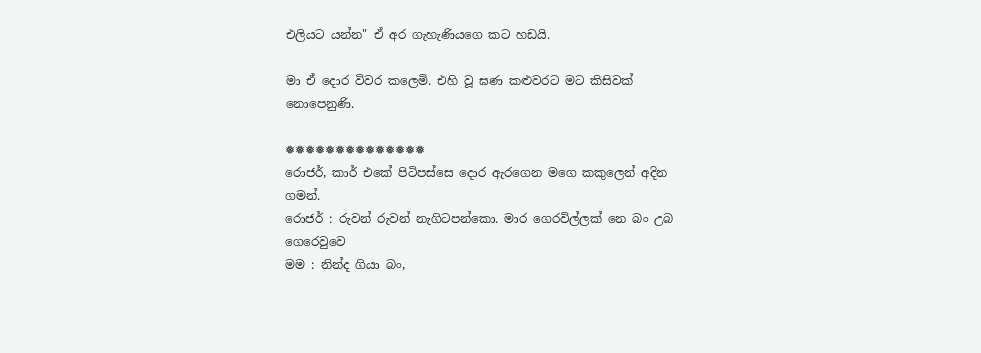එලියට යන්න" ඒ අර ගැහැණියගෙ කට හඩයි.

මා ඒ දොර විවර කලෙමි. එහි වූ ඝණ කළුවරට මට කිසිවක් නොපෙනුණි.

❅❅❅❅❅❅❅❅❅❅❅❅❅❅
රොජර්, කාර් එකේ පිටිපස්සෙ දොර ඇරගෙන මගෙ කකුලෙන් අදින ගමන්.
රොජර් : රුවන් රුවන් නැගිටපන්කො. මාර ගෙරවිල්ලක් නෙ බං උබ ගෙරෙවුවෙ
මම : නින්ද ගියා බං,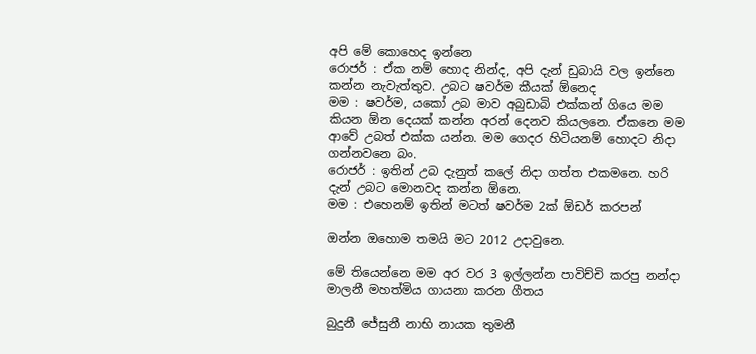අපි මේ කොහෙද ඉන්නෙ
රොජර් : ඒක නම් හොද නින්ද, අපි දැන් ඩුබායි වල ඉන්නෙ කන්න නැවැත්තුව. උබට ෂවර්ම කීයක් ඕනෙද
මම : ෂවර්ම, යකෝ උබ මාව අබුඩාබි එක්කන් ගියෙ මම කියන ඕන දෙයක් කන්න අරන් දෙනව කියලනෙ. ඒකනෙ මම ආවේ උබත් එක්ක යන්න. මම ගෙදර හිටියනම් හොදට නිදා ගන්නවනෙ බං.
රොජර් : ඉතින් උබ දැනුත් කලේ නිදා ගත්ත එකමනෙ. හරි දැන් උබට මොනවද කන්න ඕනෙ.
මම : එහෙනම් ඉතින් මටත් ෂවර්ම 2ක් ඕඩර් කරපන්

ඔන්න ඔහොම තමයි මට 2012 උදාවුනෙ.

මේ තියෙන්නෙ මම අර වර 3 ඉල්ලන්න පාවිච්චි කරපු නන්දා මාලනී මහත්මිය ගායනා කරන ගීතය

බුදුනී ජේසුනී නාභි නායක තුමනී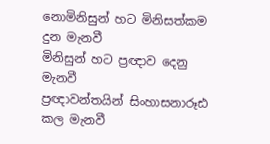නොමිනිසුන් හට මිනිසත්කම දුන මැනවී
මිනිසුන් හට ප්‍රඥාව දෙනු මැනවී
ප්‍රඥාවන්තයින් සිංහාසනාරූඪ කල මැනවී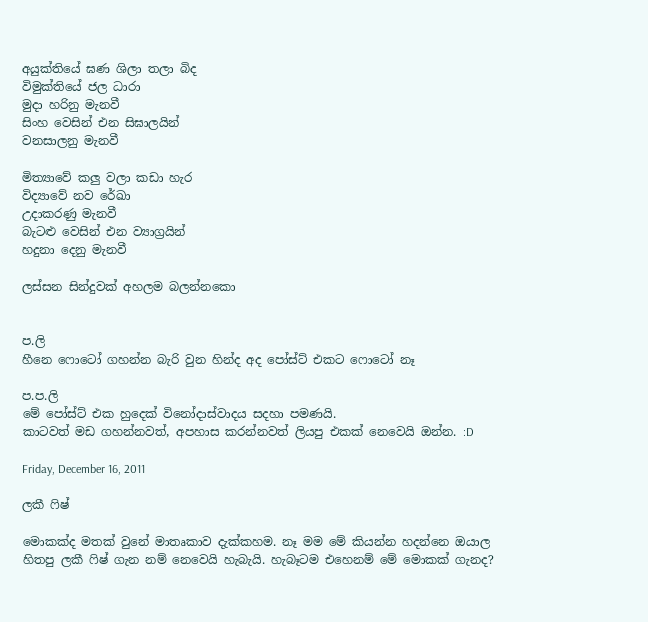අයුක්තියේ ඝණ ශිලා තලා බිද
විමුක්තියේ ජල ධාරා
මුදා හරිනු මැනවී
සිංහ වෙසින් එන සිඝාලයින්
වනසාලනු මැනවී

මිත්‍යාවේ කලු වලා කඩා හැර
විද්‍යාවේ නව රේඛා
උදාකරණු මැනවී
බැටළු වෙසින් එන ව්‍යාග්‍රයින්
හදුනා දෙනු මැනවී

ලස්සන සින්දුවක් අහලම බලන්නකො


ප.ලි
හීනෙ ෆොටෝ ගහන්න බැරි වුන හින්ද අද පෝස්ට් එකට ෆොටෝ නෑ

ප.ප.ලි
මේ පෝස්ට් එක හුදෙක් විනෝදාස්වාදය සදහා පමණයි.
කාටවත් මඩ ගහන්නවත්, අපහාස කරන්නවත් ලියපු එකක් නෙවෙයි ඔන්න. :D

Friday, December 16, 2011

ලකී ෆිෂ්

මොකක්ද මතක් වුනේ මාතෘකාව දැක්කහම. නෑ මම මේ කියන්න හදන්නෙ ඔයාල හිතපු ලකී ෆිෂ් ගැන නම් නෙවෙයි හැබැයි. හැබෑටම එහෙනම් මේ මොකක් ගැනද?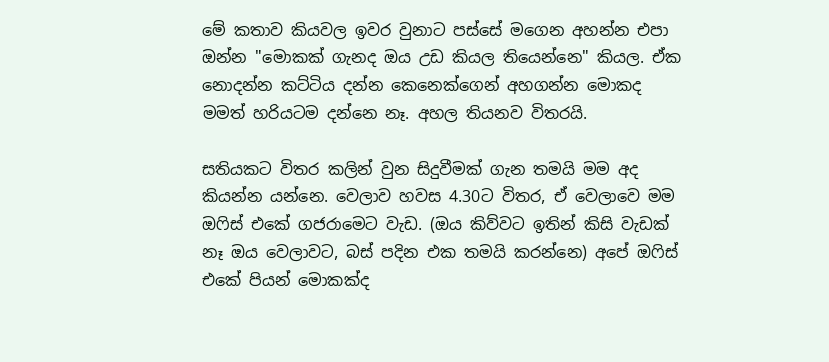මේ කතාව කියවල ඉවර වුනාට පස්සේ මගෙන අහන්න එපා ඔන්න "මොකක් ගැනද ඔය උඩ කියල තියෙන්නෙ" කියල. ඒක නොදන්න කට්ටිය දන්න කෙනෙක්ගෙන් අහගන්න මොකද මමත් හරියටම දන්නෙ නෑ. අහල තියනව විතරයි.

සතියකට විතර කලින් වුන සිදුවීමක් ගැන තමයි මම අද කියන්න යන්නෙ. වෙලාව හවස 4.30ට විතර, ඒ වෙලාවෙ මම ඔෆිස් එකේ ගජරාමෙට වැඩ. (ඔය කිව්වට ඉතින් කිසි වැඩක් නෑ ඔය වෙලාවට, බස් පදින එක තමයි කරන්නෙ) අපේ ඔෆිස් එකේ පියන් මොකක්ද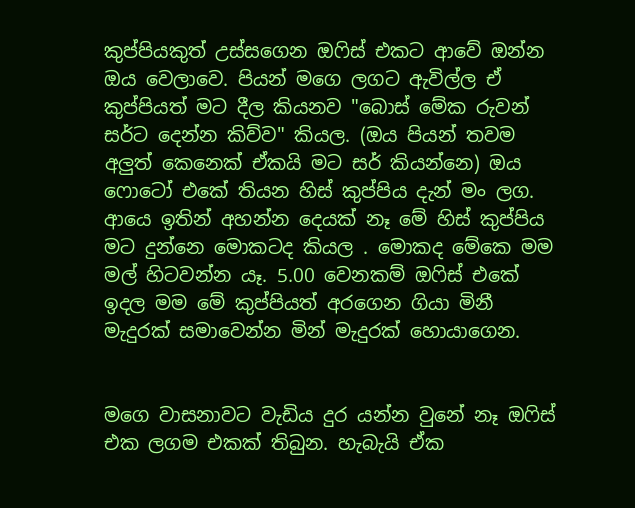කුප්පියකුත් උස්සගෙන ඔෆිස් එකට ආවේ ඔන්න ඔය වෙලාවෙ. පියන් මගෙ ලගට ඇවිල්ල ඒ කුප්පියත් මට දීල කියනව "බොස් මේක රුවන් සර්ට දෙන්න කිව්ව" කියල. (ඔය පියන් තවම අලුත් කෙනෙක් ඒකයි මට සර් කියන්නෙ) ඔය ෆොටෝ එකේ තියන හිස් කුප්පිය දැන් මං ලග. ආයෙ ඉතින් අහන්න දෙයක් නෑ මේ හිස් කුප්පිය මට දුන්නෙ මොකටද කියල . මොකද මේකෙ මම මල් හිටවන්න යෑ. 5.00 වෙනකම් ඔෆිස් එකේ ඉදල මම මේ කුප්පියත් අරගෙන ගියා මිනී මැදුරක් සමාවෙන්න මින් මැදුරක් හොයාගෙන.


මගෙ වාසනාවට වැඩිය දුර යන්න වුනේ නෑ ඔෆිස්‌ එක ලගම එකක් තිබුන. හැබැයි ඒක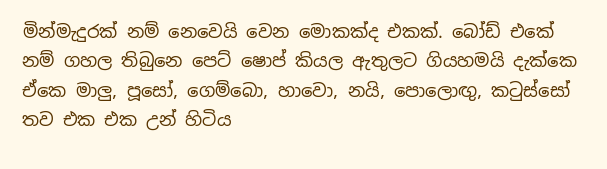මින්මැදුරක් නම් නෙවෙයි වෙන මොකක්ද එකක්. බෝඩ් එකේ නම් ගහල තිබුනෙ පෙට් ෂොප් කියල ඇතුලට ගියහමයි දැක්කෙ ඒකෙ මාලු, පූසෝ, ගෙම්බො, හාවො, නයි, පොලොඟු, කටුස්සෝ තව එක එක උන් හිටිය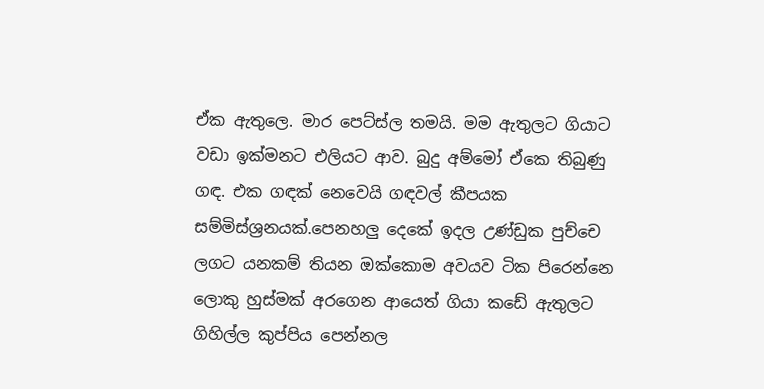ඒක ඇතුලෙ. මාර පෙට්ස්ල තමයි. මම ඇතුලට ගියාට වඩා ඉක්මනට එලියට ආව. බුදු අම්මෝ ඒකෙ තිබුණු ගඳ. එක ගඳක් නෙවෙයි ගඳවල් කීපයක සම්මිස්ශ්‍රනයක්.පෙනහලු දෙකේ ඉදල උණ්ඩුක පුච්චෙ ලගට යනකම් තියන ඔක්කොම අවයව ටික පිරෙන්නෙ ලොකු හුස්මක් අරගෙන ආයෙත් ගියා කඩේ ඇතුලට ගිහිල්ල කුප්පිය පෙන්නල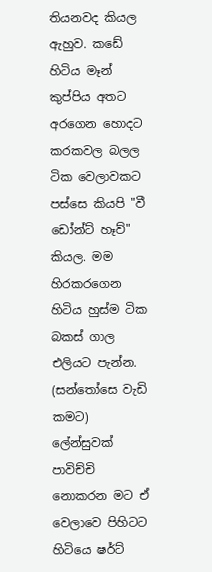තියනවද කියල ඇහුව. කඩේ හිටිය මෑන් කුප්පිය අතට අරගෙන හොදට කරකවල බලල ටික වෙලාවකට පස්සෙ කියපි "වී ඩෝන්ට් හෑව්" කියල. මම හිරකරගෙන හිටිය හුස්ම ටික බකස් ගාල එලියට පැන්න. (සන්තෝසෙ වැඩි කමට) ලේන්සුවක් පාවිච්චි නොකරන මට ඒ වෙලාවෙ පිහිටට හිටියෙ ෂර්ට්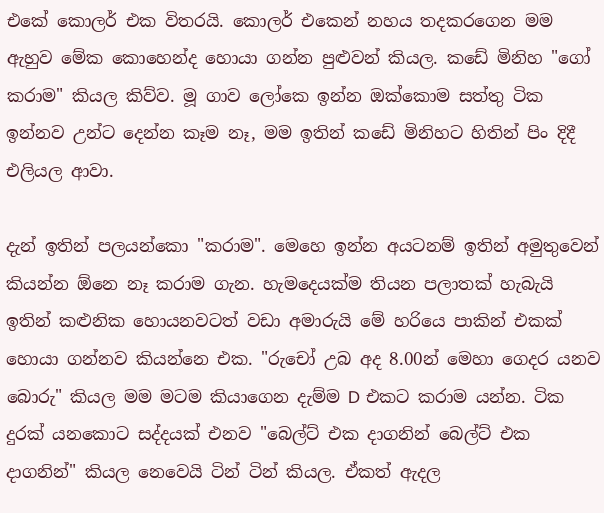එකේ කොලර් එක විතරයි. කොලර් එකෙන් නහය තදකරගෙන මම ඇහුව මේක කොහෙන්ද හොයා ගන්න පුළුවන් කියල. කඩේ මිනිහ "ගෝ කරාම" කියල කිව්ව. මූ ගාව ලෝකෙ ඉන්න ඔක්කොම සත්තු ටික ඉන්නව උන්ට දෙන්න කෑම නෑ, මම ඉතින් කඩේ මිනිහට හිතින් පිං දිදී එලියල ආවා.

දැන් ඉතින් පලයන්කො "කරාම". මෙහෙ ඉන්න අයටනම් ඉතින් අමුතුවෙන් කියන්න ඕනෙ නෑ කරාම ගැන. හැමදෙයක්ම තියන පලාතක් හැබැයි ඉතින් කළුනික හොයනවටත් වඩා අමාරුයි මේ හරියෙ පාකින් එකක් හොයා ගන්නව කියන්නෙ එක. "රුචෝ උබ අද 8.00න් මෙහා ගෙදර යනව බොරු" කියල මම මටම කියාගෙන දැම්ම D එකට කරාම යන්න. ටික දුරක් යනකොට සද්දයක් එනව "බෙල්ට් එක දාගනින් බෙල්ට් එක දාගනින්" කියල නෙවෙයි ටින් ටින් කියල. ඒකත් ඇදල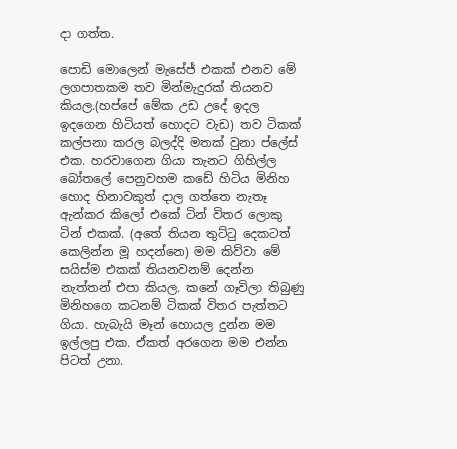දා ගත්ත.

පොඩි මොලෙන් මැසේජ් එකක් එනව මේ ලගපාතකම තව මින්මැදුරක් තියනව කියල.(හප්පේ මේක උඩ උදේ ඉදල ඉදගෙන හිටියත් හොදට වැඩ) තව ටිකක් කල්පනා කරල බලද්දි මතක් වුනා ප්ලේස් එක. හරවාගෙන ගියා තැනට ගිහිල්ල බෝතලේ පෙනුවහම කඩේ හිටිය මිනිහ හොද හිනාවකුත් දාල ගත්තෙ නැතෑ ඇන්කර කිලෝ එකේ ටින් විතර ලොකු ටින් එකක්. (අතේ තියන තුට්ටු දෙකටත් කෙලින්න මූ හදන්නෙ) මම කිව්වා මේ සයිස්ම එකක් තියනවනම් දෙන්න නැත්තන් එපා කියල. කනේ ගෑවිලා තිබුණු මිනිහගෙ කටනම් ටිකක් විතර පැත්තට ගියා. හැබැයි මෑන් හොයල දුන්න මම ඉල්ලපු එක. ඒකත් අරගෙන මම එන්න පිටත් උනා.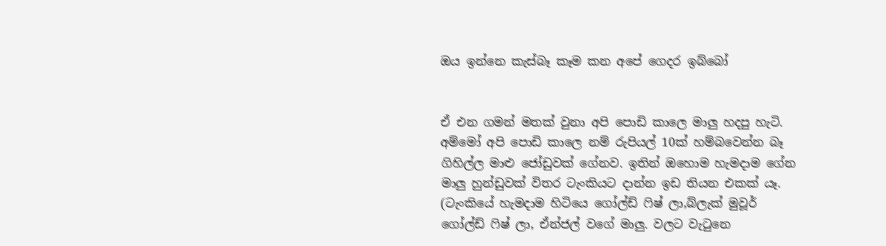ඔය ඉන්නෙ කැස්බෑ කෑම කන අපේ ගෙදර ඉබ්බෝ


ඒ එන ගමන් මතක් වුනා අපි පොඩි කාලෙ මාලු හදපු හැටි. අම්මෝ අපි පොඩි කාලෙ නම් රුපියල් 10ක් හම්බවෙන්න බෑ ගිහිල්ල මාළු ජෝඩුවක්‌ ගේනව. ඉතින් ඔහොම හැමදාම ගේන මාලු හුන්ඩුවක් විතර ටැංකියට දාන්න ඉඩ තියන එකක් යෑ. (ටැංකියේ හැමදාම හිටියෙ ගෝල්ඩ් ෆිෂ් ලා,බ්ලැක් මුවූර් ගෝල්ඩ් ෆිෂ් ලා, ඒන්ජල් වගේ මාලු. වලට වැටුනෙ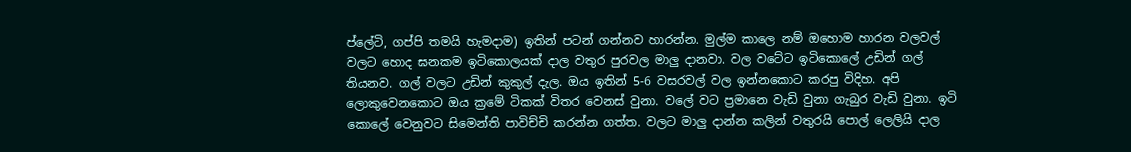ප්ලේටි, ගප්පි තමයි හැමදාම) ඉතින් පටන් ගන්නව හාරන්න. මුල්ම කාලෙ නම් ඔහොම හාරන වලවල් වලට හොද ඝනකම ඉටිකොලයක් දාල වතුර පුරවල මාලු දානවා. වල වටේට ඉටිකොලේ උඩින් ගල් තියනව. ගල් වලට උඩින් කුකුල් දැල. ඔය ඉතින් 5-6 වසරවල් වල ඉන්නකොට කරපු විදිහ. අපි ලොකුවෙනකොට ඔය ක්‍රමේ ටිකක් විතර වෙනස් වුනා. වලේ වට ප්‍රමානෙ වැඩි වුනා ගැබුර වැඩි වුනා. ඉටි කොලේ වෙනුවට සිමෙන්ති පාවිච්චි කරන්න ගත්ත. වලට මාලු දාන්න කලින් වතුරයි පොල් ලෙලියි දාල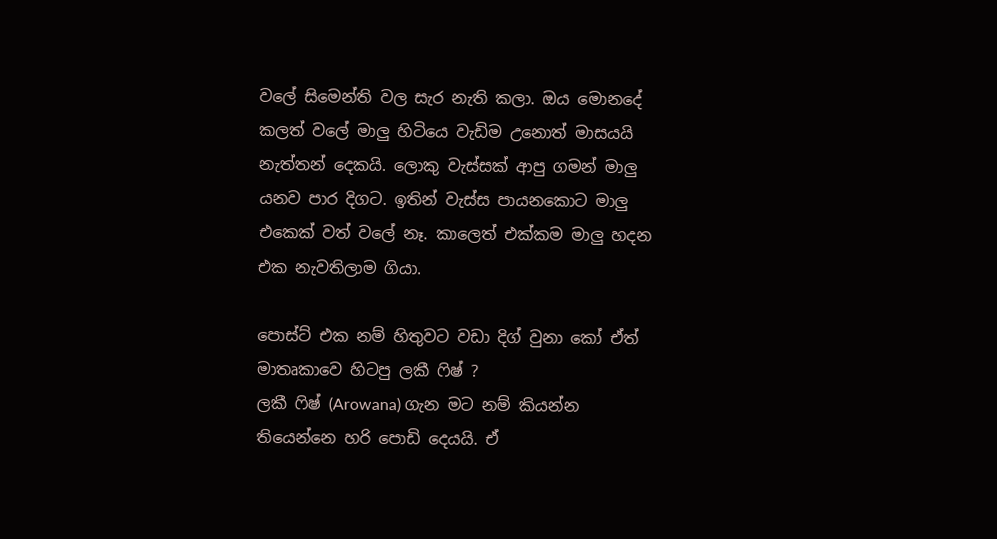වලේ සිමෙන්ති වල සැර නැති කලා. ඔය මොනදේ කලත් වලේ මාලු හිටියෙ වැඩිම උනොත් මාසයයි නැත්තන් දෙකයි. ලොකු වැස්සක් ආපු ගමන් මාලු යනව පාර දිගට. ඉතින් වැස්ස පායනකොට මාලු එකෙක් වත් වලේ නෑ. කාලෙත් එක්කම මාලු හදන එක නැවතිලාම ගියා.

පොස්ට් එක නම් හිතුවට වඩා දිග් වුනා කෝ ඒත් මාතෘකාවෙ හිටපු ලකී ෆිෂ් ?
ලකී ෆිෂ් (Arowana) ගැන මට නම් කියන්න තියෙන්නෙ හරි පොඩි දෙයයි. ඒ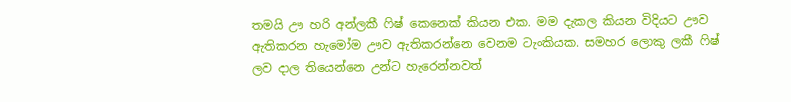තමයි ඌ හරි අන්ලකී ෆිෂ් කෙනෙක් කියන එක. මම දැකල කියන විදියට ඌව ඇතිකරන හැමෝම ඌව ඇතිකරන්නෙ වෙනම ටැංකියක. සමහර ලොකු ලකී ෆිෂ් ලව දාල තියෙන්නෙ උන්ට හැරෙන්නවත්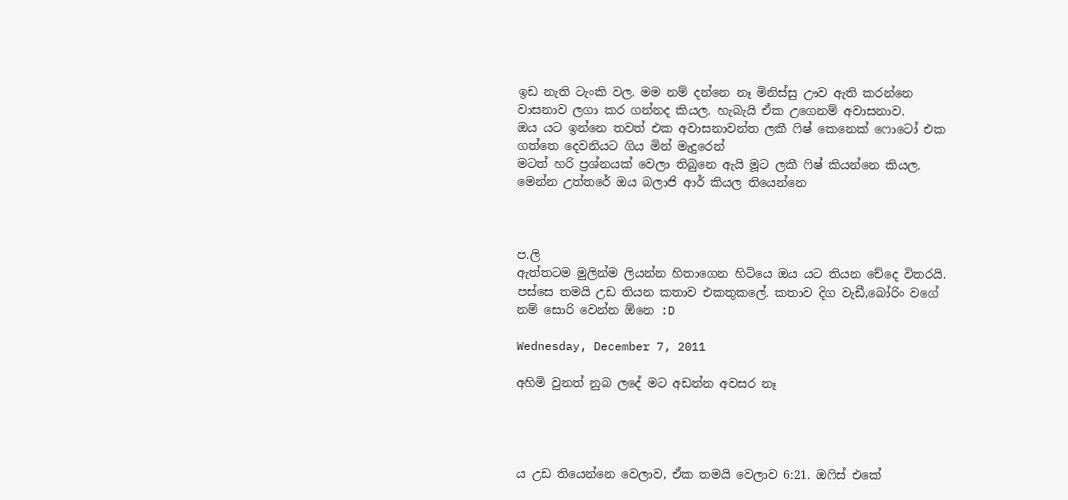ඉඩ නැති ටැංකි වල. මම නම් දන්නෙ නෑ මිනිස්සු ඌව ඇති කරන්නෙ වාසනාව ලගා කර ගන්නද කියල. හැබැයි ඒක උගෙනම් අවාසනාව.
ඔය යට ඉන්නෙ තවත් එක අවාසනාවන්ත ලකී ෆිෂ් කෙනෙක් ෆොටෝ එක ගත්තෙ දෙවනියට ගිය මින් මැදුරෙන්
මටත් හරි ප්‍රශ්නයක් වෙලා තිබුනෙ ඇයි මූට ලකී ෆිෂ් කියන්නෙ කියල. මෙන්න උත්තරේ ඔය බලාජි ආර් කියල තියෙන්නෙ



ප.ලි
ඇත්තටම මුලින්ම ලියන්න හිතාගෙන හිටියෙ ඔය යට තියන චේදෙ විතරයි. පස්සෙ තමයි උඩ තියන කතාව එකතුකලේ. කතාව දිග වැඩී,බෝරිං වගේ නම් සොරි වෙන්න ඕනෙ :D

Wednesday, December 7, 2011

අහිමි වුනත් නුබ ලදේ මට අඩන්න අවසර නෑ




ය උඩ තියෙන්නෙ වෙලාව, ඒක තමයි වෙලාව 6:21. ඔෆිස් එකේ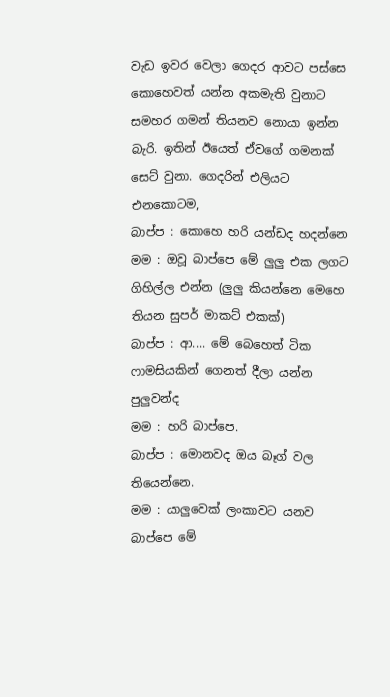වැඩ ඉවර වෙලා ගෙදර ආවට පස්සෙ කොහෙවත් යන්න අකමැති වුනාට සමහර ගමන් තියනව නොයා ඉන්න බැරි. ඉතින් ඊයෙත් ඒවගේ ගමනක් සෙට් වුනා. ගෙදරින් එලියට එනකොටම,
බාප්ප : කොහෙ හරි යන්ඩද හදන්නෙ
මම : ඔවූ බාප්පෙ මේ ලුලු එක ලගට ගිහිල්ල එන්න (ලුලු කියන්නෙ මෙහෙ තියන සුපර් මාකට් එකක්)
බාප්ප : ආ.... මේ බෙහෙත් ටික ෆාමසියකින් ගෙනත් දීලා යන්න පුලුවන්ද
මම : හරි බාප්පෙ.
බාප්ප : මොනවද ඔය බෑග් වල තියෙන්නෙ.
මම : යාලුවෙක් ලංකාවට යනව බාප්පෙ මේ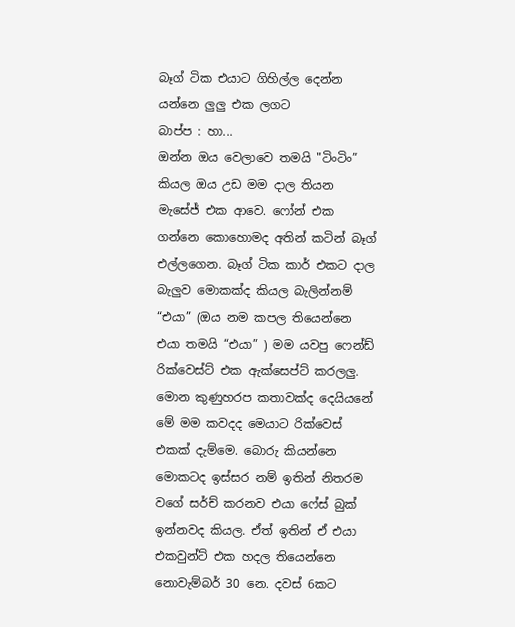බෑග් ටික එයාට ගිහිල්ල දෙන්න යන්නෙ ලුලු එක ලගට
බාප්ප : හා...
ඔන්න ඔය වෙලාවෙ තමයි "ටිංටිං” කියල ඔය උඩ මම දාල තියන මැසේජ් එක ආවෙ. ෆෝන් එක ගන්නෙ කොහොමද අතින් කටින් බෑග් එල්ලගෙන. බෑග් ටික කාර් එකට දාල බැලුව මොකක්ද කියල බැලින්නම් “එයා” (ඔය නම කපල තියෙන්නෙ එයා තමයි “එයා” ) මම යවපු ෆෙන්ඩ් රික්වෙස්ට් එක ඇක්සෙප්ට් කරලලු.
මොන කුණුහරප කතාවක්ද දෙයියනේ මේ මම කවදද මෙයාට රික්වෙස් එකක් දැම්මෙ. බොරු කියන්නෙ මොකටද ඉස්සර නම් ඉතින් නිතරම වගේ සර්ච් කරනව එයා ෆේස් බුක් ඉන්නවද කියල. ඒත් ඉතින් ඒ එයා එකවුන්ට් එක හදල තියෙන්නෙ නොවැම්බර් 30 නෙ. දවස් 6කට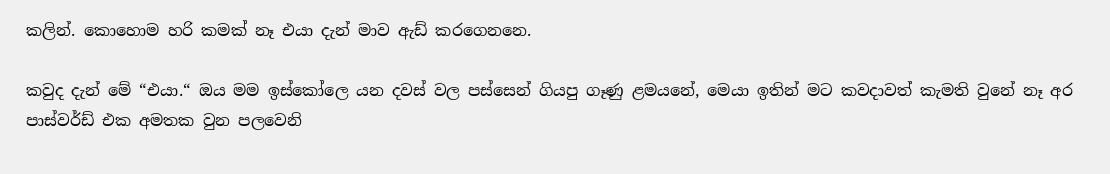කලින්. කොහොම හරි කමක් නෑ එයා දැන් මාව ඇඩ් කරගෙනනෙ.

කවුද දැන් මේ “එයා.“ ඔය මම ඉස්කෝලෙ යන දවස් වල පස්සෙන් ගියපු ගෑණු ළමයනේ, මෙයා ඉතින් මට කවදාවත් කැමති වුනේ නෑ අර පාස්වර්ඩ් එක අමතක වුන පලවෙනි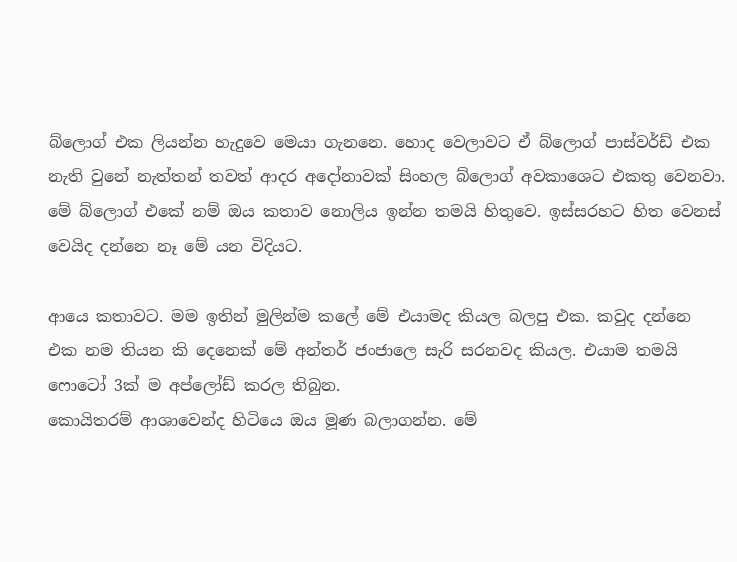බ්ලොග් එක ලියන්න හැදුවෙ මෙයා ගැනනෙ. හොද වෙලාවට ඒ බ්ලොග් පාස්වර්ඩ් එක නැති වුනේ නැත්තන් තවත් ආදර අදෝනාවක් සිංහල බ්ලොග් අවකාශෙට එකතු වෙනවා. මේ බ්ලොග් එකේ නම් ඔය කතාව නොලිය ඉන්න තමයි හිතුවෙ. ඉස්සරහට හිත වෙනස් වෙයිද දන්නෙ නෑ මේ යන විදියට.

ආයෙ කතාවට. මම ඉතින් මුලින්ම කලේ මේ එයාමද කියල බලපු එක. කවුද දන්නෙ එක නම තියන කි දෙනෙක් මේ අන්තර් ජංජාලෙ සැරි සරනවද කියල. එයාම තමයි ෆොටෝ 3ක් ම අප්ලෝඩ් කරල තිබුන.
කොයිතරම් ආශාවෙන්ද හිටියෙ ඔය මූණ බලාගන්න. මේ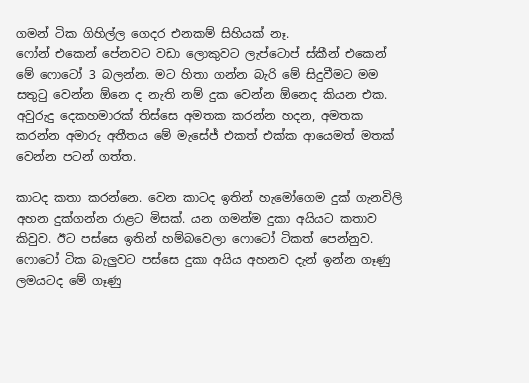ගමන් ටික ගිහිල්ල ගෙදර එනකම් සිහියක් නෑ.
ෆෝන් එකෙන් පේනවට වඩා ලොකුවට ලැප්ටොප් ස්කීන් එකෙන් මේ ෆොටෝ 3 බලන්න. මට හිතා ගන්න බැරි මේ සිදුවීමට මම සතුටු වෙන්න ඕනෙ ද නැති නම් දුක වෙන්න ඕනෙද කියන එක. අවුරුදු දෙකහමාරක් තිස්සෙ අමතක කරන්න හදන, අමතක කරන්න අමාරු අතීතය මේ මැසේජ් එකත් එක්ක ආයෙමත් මතක් වෙන්න පටන් ගත්ත.

කාටද කතා කරන්නෙ. වෙන කාටද ඉතින් හැමෝගෙම දුක් ගැනවිලි අහන දුක්ගන්න රාළට මිසක්. යන ගමන්ම දුකා අයියට කතාව කිවුව. ඊට පස්සෙ ඉතින් හම්බවෙලා ෆොටෝ ටිකත් පෙන්නුව. ෆොටෝ ටික බැලුවට පස්සෙ දුකා අයිය අහනව දැන් ඉන්න ගෑණු ලමයටද මේ ගෑණු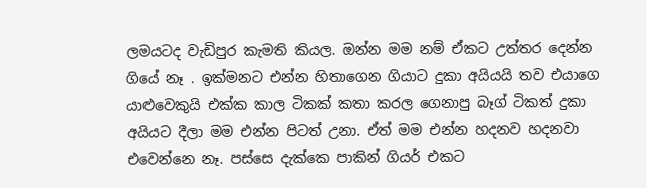ලමයටද වැඩිපුර කැමති කියල. ඔන්න මම නම් ඒකට උත්තර දෙන්න ගියේ නෑ . ඉක්මනට එන්න හිතාගෙන ගියාට දුකා අයියයි තව එයාගෙ යාළුවෙකුයි එක්ක කාල ටිකක් කතා කරල ගෙනාපු බෑග් ටිකත් දුකා අයියට දීලා මම එන්න පිටත් උනා. ඒත් මම එන්න හදනව හදනවා එවෙන්නෙ නෑ. පස්සෙ දැක්කෙ පාකින් ගියර් එකට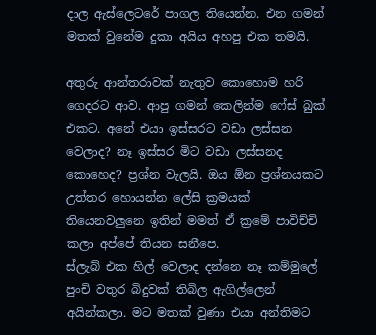දාල ඇස්ලෙටරේ පාගල තියෙන්න. එන ගමන් මතක් වුනේම දුකා අයිය අහපු එක තමයි.

අතුරු ආන්තරාවක් නැතුව කොහොම හරි ගෙදරට ආව. ආපු ගමන් කෙලින්ම ෆේස් බුක් එකට. අනේ එයා ඉස්සරට වඩා ලස්සන වෙලාද? නෑ ඉස්සර මිට වඩා ලස්සනද කොහෙද? ප්‍රශ්න වැලයි. ඔය ඕන ප්‍රශ්නයකට උත්තර හොයන්න ලේසි ක්‍රමයක් තියෙනවලුනෙ ඉතින් මමත් ඒ ක්‍රමේ පාවිච්චි කලා අප්පේ තියන සනීපෙ.
ස්ලැබ් එක හිල් වෙලාද දන්නෙ නෑ කම්මුලේ පුංචි වතුර බිදුවක් තිබිල ඇගිල්ලෙන් අයින්කලා. මට මතක් වුණා එයා අන්තිමට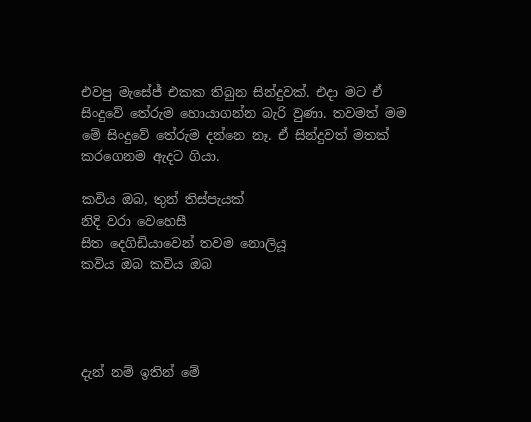එවපු මැසේජ් එකක තිබුන සින්දුවක්. එදා මට ඒ සිංදුවේ තේරුම හොයාගන්න බැරි වුණා. තවමත් මම මේ සිංදුවේ තේරුම දන්නෙ නෑ. ඒ සින්දුවත් මතක් කරගෙනම ඇදට ගියා.

කවිය ඔබ, තුන් තිස්පැයක්
නිදි වරා වෙහෙසී
සිත දෙගිඩියාවෙන් තවම නොලියූ
කවිය ඔබ කවිය ඔබ




දැන් නම් ඉතින් මේ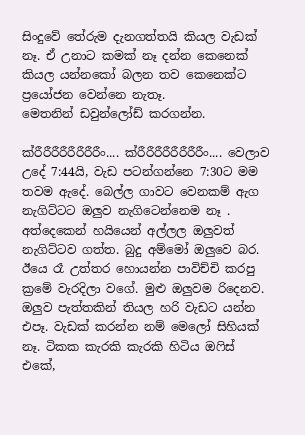සිංදුවේ තේරුම දැනගත්තයි කියල වැඩක් නෑ. ඒ උනාට කමක් නෑ දන්න කෙනෙක් කියල යන්නකෝ බලන තව කෙනෙක්ට ප්‍රයෝජන වෙන්නෙ නැතෑ.
මෙතනින් ඩවුන්ලෝඩ් කරගන්න.

ක්රීරීරීරීරීරීරීරීං.... ක්රීරීරීරීරීරීරීරීං.... වෙලාව උදේ 7:44යි, වැඩ පටන්ගන්නෙ 7:30ට මම තවම ඇදේ. බෙල්ල ගාවට වෙනකම් ඇග නැගිට්ටට ඔලුව නැගිටෙන්නෙම නෑ . අත්දෙකෙන් හයියෙන් අල්ලල ඔලුවත් නැගිට්ටව ගත්ත. බුදු අම්මෝ ඔලුවෙ බර. ඊයෙ රෑ උත්තර හොයන්න පාවිච්චි කරපු ක්‍රමේ වැරදිලා වගේ. මුළු ඔලුවම රිදෙනව. ඔලුව පැත්තකින් තියල හරි වැඩට යන්න එපෑ. වැඩක් කරන්න නම් මෙලෝ සිහියක් නෑ. ටිකක කැරකි කැරකි හිටිය ඔෆිස් එකේ,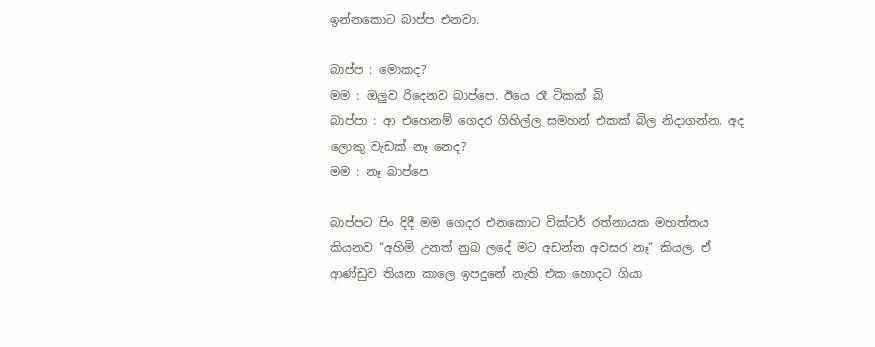ඉන්නකොට බාප්ප එනවා.

බාප්ප : මොකද?
මම : ඔලුව රිදෙනව බාප්පෙ. ඊයෙ රෑ ටිකක් බි
බාප්පා : ආ එහෙනම් ගෙදර ගිහිල්ල සමහන් එකක් බිල නිදාගන්න. අද ලොකු වැඩක් නෑ නෙද?
මම : නෑ බාප්පෙ

බාප්පට පිං දිදී මම ගෙදර එනකොට වික්ටර් රත්නායක මහත්තය කියනව “අහිමි උනත් නුබ ලදේ මට අඩන්න අවසර නෑ” කියල. ඒ ආණ්ඩුව තියන කාලෙ ඉපදුනේ නැති එක හොදට ගියා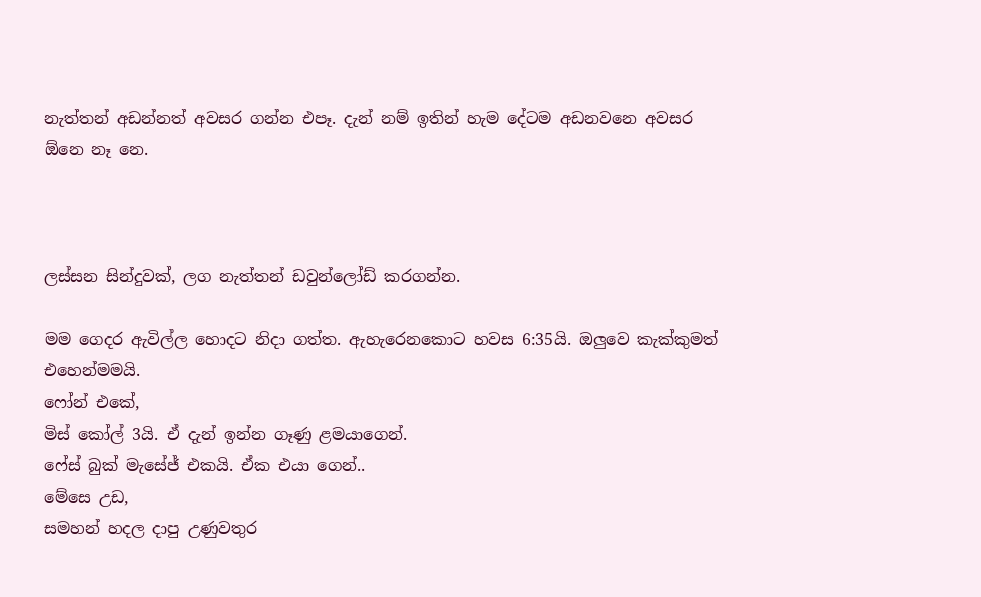නැත්තන් අඩන්නත් අවසර ගන්න එපෑ. දැන් නම් ඉතින් හැම දේටම අඩනවනෙ අවසර ඕනෙ නෑ නෙ.



ලස්සන සින්දුවක්, ලග නැත්තන් ඩවුන්ලෝඩ් කරගන්න.

මම ගෙදර ඇවිල්ල හොදට නිදා ගත්ත. ඇහැරෙනකොට හවස 6:35යි. ඔලුවෙ කැක්කුමත් එහෙන්මමයි.
ෆෝන් එකේ,
මිස් කෝල් 3යි. ඒ දැන් ඉන්න ගෑණු ළමයාගෙන්.
ෆේස් බුක් මැසේජ් එකයි. ඒක එයා ගෙන්..
මේසෙ උඩ,
සමහන් හදල දාපු උණුවතුර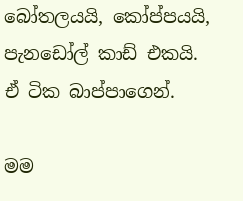බෝතලයයි, කෝප්පයයි, පැනඩෝල් කාඩ් එකයි. ඒ ටික බාප්පාගෙන්.

මම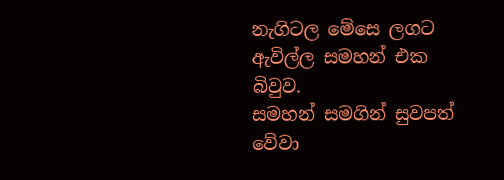නැගිටල මේසෙ ලගට ඇවිල්ල සමහන් එක බිවුව.
සමහන් සමගින් සුවපත් වේවා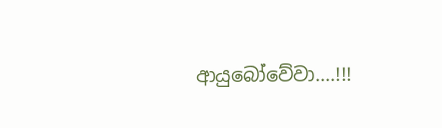ආයුබෝවේවා....!!!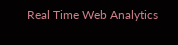Real Time Web Analytics